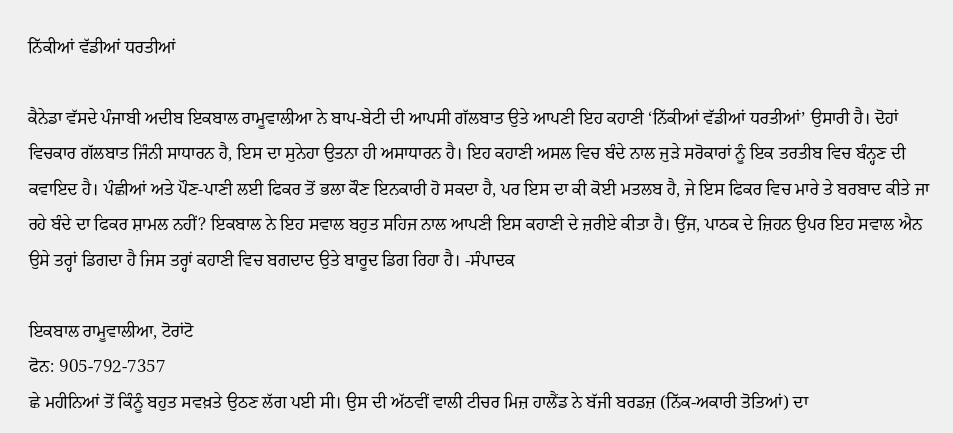ਨਿੱਕੀਆਂ ਵੱਡੀਆਂ ਧਰਤੀਆਂ

ਕੈਨੇਡਾ ਵੱਸਦੇ ਪੰਜਾਬੀ ਅਦੀਬ ਇਕਬਾਲ ਰਾਮੂਵਾਲੀਆ ਨੇ ਬਾਪ-ਬੇਟੀ ਦੀ ਆਪਸੀ ਗੱਲਬਾਤ ਉਤੇ ਆਪਣੀ ਇਹ ਕਹਾਣੀ ‘ਨਿੱਕੀਆਂ ਵੱਡੀਆਂ ਧਰਤੀਆਂ’ ਉਸਾਰੀ ਹੈ। ਦੋਹਾਂ ਵਿਚਕਾਰ ਗੱਲਬਾਤ ਜਿੰਨੀ ਸਾਧਾਰਨ ਹੈ, ਇਸ ਦਾ ਸੁਨੇਹਾ ਉਤਨਾ ਹੀ ਅਸਾਧਾਰਨ ਹੈ। ਇਹ ਕਹਾਣੀ ਅਸਲ ਵਿਚ ਬੰਦੇ ਨਾਲ ਜੁੜੇ ਸਰੋਕਾਰਾਂ ਨੂੰ ਇਕ ਤਰਤੀਬ ਵਿਚ ਬੰਨ੍ਹਣ ਦੀ ਕਵਾਇਦ ਹੈ। ਪੰਛੀਆਂ ਅਤੇ ਪੌਣ-ਪਾਣੀ ਲਈ ਫਿਕਰ ਤੋਂ ਭਲਾ ਕੌਣ ਇਨਕਾਰੀ ਹੋ ਸਕਦਾ ਹੈ, ਪਰ ਇਸ ਦਾ ਕੀ ਕੋਈ ਮਤਲਬ ਹੈ, ਜੇ ਇਸ ਫਿਕਰ ਵਿਚ ਮਾਰੇ ਤੇ ਬਰਬਾਦ ਕੀਤੇ ਜਾ ਰਹੇ ਬੰਦੇ ਦਾ ਫਿਕਰ ਸ਼ਾਮਲ ਨਹੀਂ? ਇਕਬਾਲ ਨੇ ਇਹ ਸਵਾਲ ਬਹੁਤ ਸਹਿਜ ਨਾਲ ਆਪਣੀ ਇਸ ਕਹਾਣੀ ਦੇ ਜ਼ਰੀਏ ਕੀਤਾ ਹੈ। ਉਂਜ, ਪਾਠਕ ਦੇ ਜ਼ਿਹਨ ਉਪਰ ਇਹ ਸਵਾਲ ਐਨ ਉਸੇ ਤਰ੍ਹਾਂ ਡਿਗਦਾ ਹੈ ਜਿਸ ਤਰ੍ਹਾਂ ਕਹਾਣੀ ਵਿਚ ਬਗਦਾਦ ਉਤੇ ਬਾਰੂਦ ਡਿਗ ਰਿਹਾ ਹੈ। -ਸੰਪਾਦਕ

ਇਕਬਾਲ ਰਾਮੂਵਾਲੀਆ, ਟੋਰਾਂਟੋ
ਫੋਨ: 905-792-7357
ਛੇ ਮਹੀਨਿਆਂ ਤੋਂ ਕਿੰਨੂੰ ਬਹੁਤ ਸਵਖ਼ਤੇ ਉਠਣ ਲੱਗ ਪਈ ਸੀ। ਉਸ ਦੀ ਅੱਠਵੀਂ ਵਾਲੀ ਟੀਚਰ ਮਿਜ਼ ਹਾਲੈਂਡ ਨੇ ਬੱਜੀ ਬਰਡਜ਼ (ਨਿੱਕ-ਅਕਾਰੀ ਤੋਤਿਆਂ) ਦਾ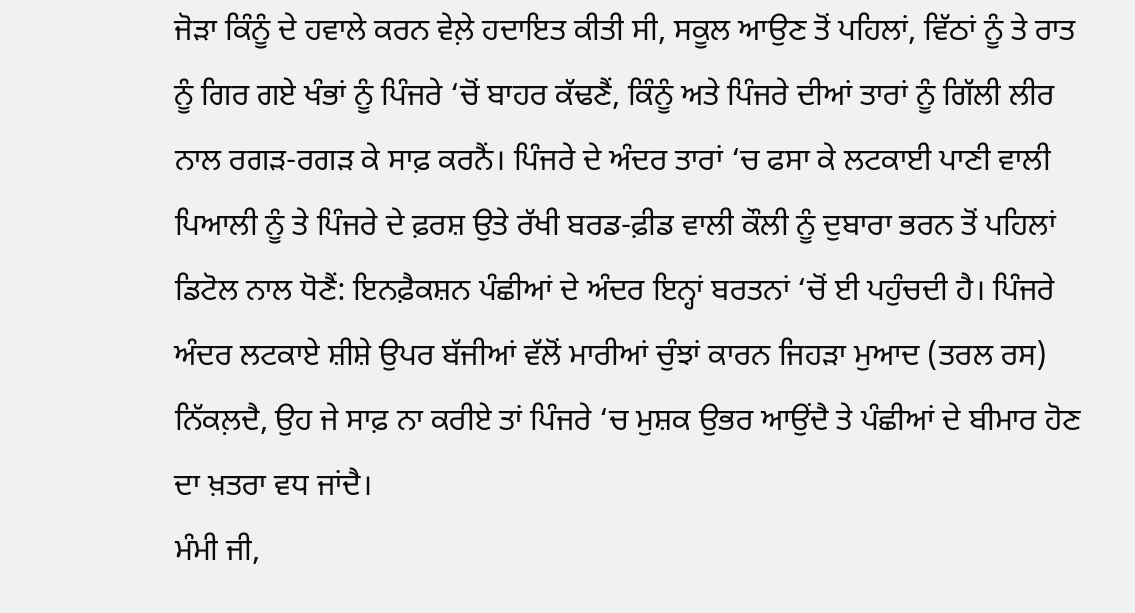ਜੋੜਾ ਕਿੰਨੂੰ ਦੇ ਹਵਾਲੇ ਕਰਨ ਵੇਲ਼ੇ ਹਦਾਇਤ ਕੀਤੀ ਸੀ, ਸਕੂਲ ਆਉਣ ਤੋਂ ਪਹਿਲਾਂ, ਵਿੱਠਾਂ ਨੂੰ ਤੇ ਰਾਤ ਨੂੰ ਗਿਰ ਗਏ ਖੰਭਾਂ ਨੂੰ ਪਿੰਜਰੇ ‘ਚੋਂ ਬਾਹਰ ਕੱਢਣੈਂ, ਕਿੰਨੂੰ ਅਤੇ ਪਿੰਜਰੇ ਦੀਆਂ ਤਾਰਾਂ ਨੂੰ ਗਿੱਲੀ ਲੀਰ ਨਾਲ ਰਗੜ-ਰਗੜ ਕੇ ਸਾਫ਼ ਕਰਨੈਂ। ਪਿੰਜਰੇ ਦੇ ਅੰਦਰ ਤਾਰਾਂ ‘ਚ ਫਸਾ ਕੇ ਲਟਕਾਈ ਪਾਣੀ ਵਾਲੀ ਪਿਆਲੀ ਨੂੰ ਤੇ ਪਿੰਜਰੇ ਦੇ ਫ਼ਰਸ਼ ਉਤੇ ਰੱਖੀ ਬਰਡ-ਫ਼ੀਡ ਵਾਲੀ ਕੌਲੀ ਨੂੰ ਦੁਬਾਰਾ ਭਰਨ ਤੋਂ ਪਹਿਲਾਂ ਡਿਟੋਲ ਨਾਲ ਧੋਣੈਂ: ਇਨਫ਼ੈਕਸ਼ਨ ਪੰਛੀਆਂ ਦੇ ਅੰਦਰ ਇਨ੍ਹਾਂ ਬਰਤਨਾਂ ‘ਚੋਂ ਈ ਪਹੁੰਚਦੀ ਹੈ। ਪਿੰਜਰੇ ਅੰਦਰ ਲਟਕਾਏ ਸ਼ੀਸ਼ੇ ਉਪਰ ਬੱਜੀਆਂ ਵੱਲੋਂ ਮਾਰੀਆਂ ਚੁੰਝਾਂ ਕਾਰਨ ਜਿਹੜਾ ਮੁਆਦ (ਤਰਲ ਰਸ) ਨਿੱਕਲ਼ਦੈ, ਉਹ ਜੇ ਸਾਫ਼ ਨਾ ਕਰੀਏ ਤਾਂ ਪਿੰਜਰੇ ‘ਚ ਮੁਸ਼ਕ ਉਭਰ ਆਉਂਦੈ ਤੇ ਪੰਛੀਆਂ ਦੇ ਬੀਮਾਰ ਹੋਣ ਦਾ ਖ਼ਤਰਾ ਵਧ ਜਾਂਦੈ।
ਮੰਮੀ ਜੀ,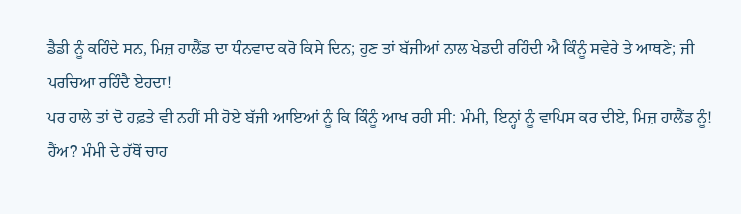ਡੈਡੀ ਨੂੰ ਕਹਿੰਦੇ ਸਨ, ਮਿਜ਼ ਹਾਲੈਂਡ ਦਾ ਧੰਨਵਾਦ ਕਰੋ ਕਿਸੇ ਦਿਨ; ਹੁਣ ਤਾਂ ਬੱਜੀਆਂ ਨਾਲ ਖੇਡਦੀ ਰਹਿੰਦੀ ਐ ਕਿੰਨੂੰ ਸਵੇਰੇ ਤੇ ਆਥਣੇ; ਜੀ ਪਰਚਿਆ ਰਹਿੰਦੈ ਏਹਦਾ!
ਪਰ ਹਾਲੇ ਤਾਂ ਦੋ ਹਫ਼ਤੇ ਵੀ ਨਹੀਂ ਸੀ ਹੋਏ ਬੱਜੀ ਆਇਆਂ ਨੂੰ ਕਿ ਕਿੰਨੂੰ ਆਖ ਰਹੀ ਸੀ: ਮੰਮੀ, ਇਨ੍ਹਾਂ ਨੂੰ ਵਾਪਿਸ ਕਰ ਦੀਏ, ਮਿਜ਼ ਹਾਲੈਂਡ ਨੂੰ!
ਹੈਂਅ? ਮੰਮੀ ਦੇ ਹੱਥੋਂ ਚਾਹ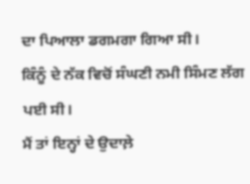ਦਾ ਪਿਆਲਾ ਡਗਮਗਾ ਗਿਆ ਸੀ।
ਕਿੰਨੂੰ ਦੇ ਨੱਕ ਵਿਚੋਂ ਸੰਘਣੀ ਨਮੀ ਸਿੰਮਣ ਲੱਗ ਪਈ ਸੀ।
ਮੈਂ ਤਾਂ ਇਨ੍ਹਾਂ ਦੇ ਉਦਾਲ਼ੇ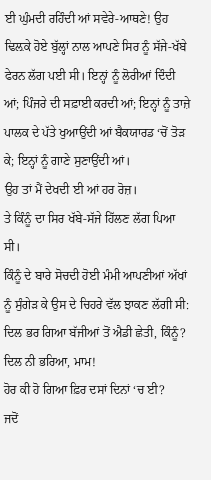ਈ ਘੁੰਮਦੀ ਰਹਿੰਦੀ ਆਂ ਸਵੇਰੇ-ਆਥਣੇ! ਉਹ ਢਿਲ਼ਕੇ ਹੋਏ ਬੁੱਲ੍ਹਾਂ ਨਾਲ ਆਪਣੇ ਸਿਰ ਨੂੰ ਸੱਜੇ-ਖੱਬੇ ਫੇਰਨ ਲੱਗ ਪਈ ਸੀ। ਇਨ੍ਹਾਂ ਨੂੰ ਲੋਰੀਆਂ ਦਿੰਦੀ ਆਂ; ਪਿੰਜਰੇ ਦੀ ਸਫ਼ਾਈ ਕਰਦੀ ਆਂ; ਇਨ੍ਹਾਂ ਨੂੰ ਤਾਜ਼ੇ ਪਾਲਕ ਦੇ ਪੱਤੇ ਖੁਆਉਂਦੀ ਆਂ ਬੈਕਯਾਰਡ ‘ਚੋਂ ਤੋੜ ਕੇ; ਇਨ੍ਹਾਂ ਨੂੰ ਗਾਣੇ ਸੁਣਾਉਂਦੀ ਆਂ।
ਉਹ ਤਾਂ ਮੈਂ ਦੇਖਦੀ ਈ ਆਂ ਹਰ ਰੋਜ਼।
ਤੇ ਕਿੰਨੂੰ ਦਾ ਸਿਰ ਖੱਬੇ-ਸੱਜੇ ਹਿੱਲਣ ਲੱਗ ਪਿਆ ਸੀ।
ਕਿੰਨੂੰ ਦੇ ਬਾਰੇ ਸੋਚਦੀ ਹੋਈ ਮੰਮੀ ਆਪਣੀਆਂ ਅੱਖਾਂ ਨੂੰ ਸੁੰਗੇੜ ਕੇ ਉਸ ਦੇ ਚਿਹਰੇ ਵੱਲ ਝਾਕਣ ਲੱਗੀ ਸੀ: ਦਿਲ ਭਰ ਗਿਆ ਬੱਜੀਆਂ ਤੋਂ ਐਡੀ ਛੇਤੀ, ਕਿੰਨੂੰ?
ਦਿਲ ਨੀ ਭਰਿਆ, ਮਾਮ!
ਹੋਰ ਕੀ ਹੋ ਗਿਆ ਫ਼ਿਰ ਦਸਾਂ ਦਿਨਾਂ ‘ਚ ਈ?
ਜਦੋਂ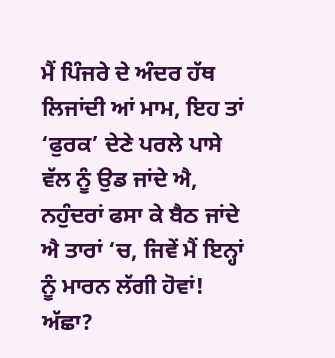ਮੈਂ ਪਿੰਜਰੇ ਦੇ ਅੰਦਰ ਹੱਥ ਲਿਜਾਂਦੀ ਆਂ ਮਾਮ, ਇਹ ਤਾਂ ‘ਫੁਰਕ’ ਦੇਣੇ ਪਰਲੇ ਪਾਸੇ ਵੱਲ ਨੂੰ ਉਡ ਜਾਂਦੇ ਐ, ਨਹੁੰਦਰਾਂ ਫਸਾ ਕੇ ਬੈਠ ਜਾਂਦੇ ਐ ਤਾਰਾਂ ‘ਚ, ਜਿਵੇਂ ਮੈਂ ਇਨ੍ਹਾਂ ਨੂੰ ਮਾਰਨ ਲੱਗੀ ਹੋਵਾਂ!
ਅੱਛਾ?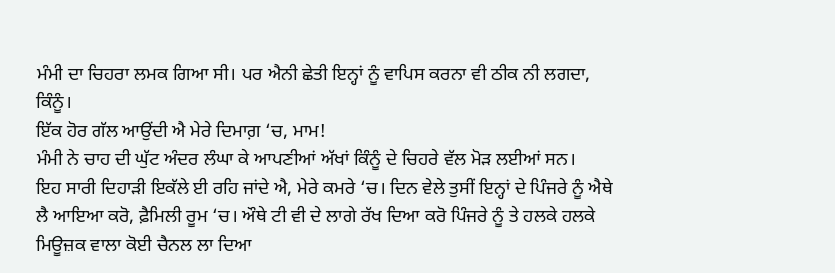ਮੰਮੀ ਦਾ ਚਿਹਰਾ ਲਮਕ ਗਿਆ ਸੀ। ਪਰ ਐਨੀ ਛੇਤੀ ਇਨ੍ਹਾਂ ਨੂੰ ਵਾਪਿਸ ਕਰਨਾ ਵੀ ਠੀਕ ਨੀ ਲਗਦਾ, ਕਿੰਨੂੰ।
ਇੱਕ ਹੋਰ ਗੱਲ ਆਉਂਦੀ ਐ ਮੇਰੇ ਦਿਮਾਗ਼ ‘ਚ, ਮਾਮ!
ਮੰਮੀ ਨੇ ਚਾਹ ਦੀ ਘੁੱਟ ਅੰਦਰ ਲੰਘਾ ਕੇ ਆਪਣੀਆਂ ਅੱਖਾਂ ਕਿੰਨੂੰ ਦੇ ਚਿਹਰੇ ਵੱਲ ਮੋੜ ਲਈਆਂ ਸਨ।
ਇਹ ਸਾਰੀ ਦਿਹਾੜੀ ਇਕੱਲੇ ਈ ਰਹਿ ਜਾਂਦੇ ਐ, ਮੇਰੇ ਕਮਰੇ ‘ਚ। ਦਿਨ ਵੇਲੇ ਤੁਸੀਂ ਇਨ੍ਹਾਂ ਦੇ ਪਿੰਜਰੇ ਨੂੰ ਐਥੇ ਲੈ ਆਇਆ ਕਰੋ, ਫ਼ੈਮਿਲੀ ਰੂਮ ‘ਚ। ਔਥੇ ਟੀ ਵੀ ਦੇ ਲਾਗੇ ਰੱਖ ਦਿਆ ਕਰੋ ਪਿੰਜਰੇ ਨੂੰ ਤੇ ਹਲਕੇ ਹਲਕੇ ਮਿਊਜ਼ਕ ਵਾਲਾ ਕੋਈ ਚੈਨਲ ਲਾ ਦਿਆ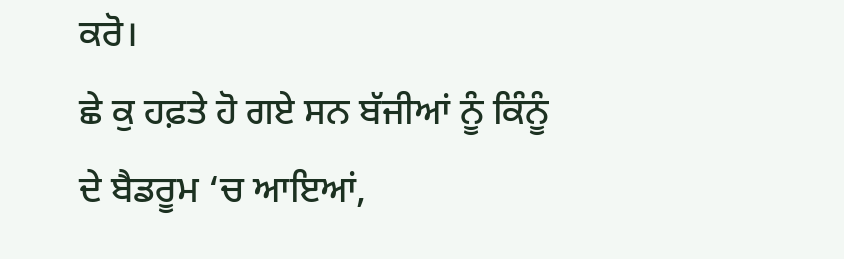ਕਰੋ।
ਛੇ ਕੁ ਹਫ਼ਤੇ ਹੋ ਗਏ ਸਨ ਬੱਜੀਆਂ ਨੂੰ ਕਿੰਨੂੰ ਦੇ ਬੈਡਰੂਮ ‘ਚ ਆਇਆਂ,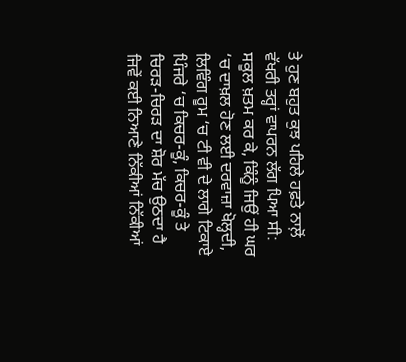ਤੇ ਹੁਣ ਬਹੁਤ ਕੁਝ ਪਹਿਲੇ ਹਫ਼ਤੇ ਨਾਲ਼ੋਂ ਵੱਖਰੀ ਤਰ੍ਹਾਂ ਵਾਪਰਨ ਲੱਗ ਪਿਆ ਸੀ: ਸਕੂਲ ਖ਼ਤਮ ਕਰ ਕੇ, ਕਿੰਨੂੰ ਜਿਉਂ ਹੀ ਘਰ ‘ਚ ਦਾਖ਼ਲ ਹੋਣ ਲਈ ਦਰਵਾਜ਼ਾ ਖੋਲ੍ਹਦੀ, ਲਿਵਿੰਗ ਰੂਮ ‘ਚ ਟੀ ਵੀ ਦੇ ਲਾਗੇ ਟਿਕਾਏ ਪਿੰਜਰੇ ‘ਚ ਕਿਚਰ-ਕੂੰ, ਕਿਚਰ-ਕੂੰ ਤੇ ਚਿਰੜ-ਚਿਰੜ ਦਾ ਸ਼ੋਰ ਮੱਚ ਉਠਦਾ ਹੈ ਜਿਵੇਂ ਕਈ ਨਿਆਣੇ ਨਿੱਕੀਆਂ ਨਿੱਕੀਆਂ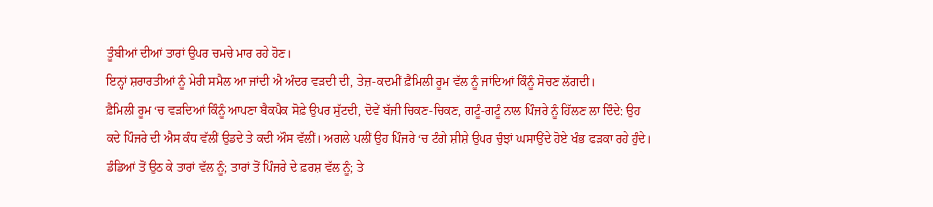ਤੂੰਬੀਆਂ ਦੀਆਂ ਤਾਰਾਂ ਉਪਰ ਚਮਚੇ ਮਾਰ ਰਹੇ ਹੋਣ।
ਇਨ੍ਹਾਂ ਸ਼ਰਾਰਤੀਆਂ ਨੂੰ ਮੇਰੀ ਸਮੈਲ ਆ ਜਾਂਦੀ ਐ ਅੰਦਰ ਵੜਦੀ ਦੀ, ਤੇਜ਼-ਕਦਮੀਂ ਫ਼ੈਮਿਲੀ ਰੂਮ ਵੱਲ ਨੂੰ ਜਾਂਦਿਆਂ ਕਿੰਨੂੰ ਸੋਚਣ ਲੱਗਦੀ।
ਫ਼ੈਮਿਲੀ ਰੂਮ ‘ਚ ਵੜਦਿਆਂ ਕਿੰਨੂੰ ਆਪਣਾ ਬੈਕਪੈਕ ਸੋਫ਼ੇ ਉਪਰ ਸੁੱਟਦੀ, ਦੋਵੇਂ ਬੱਜੀ ਚਿਕਣ-ਚਿਕਣ, ਗਟੂੰ-ਗਟੂੰ ਨਾਲ ਪਿੰਜਰੇ ਨੂੰ ਹਿੱਲਣ ਲਾ ਦਿੰਦੇ: ਉਹ ਕਦੇ ਪਿੰਜਰੇ ਦੀ ਐਸ ਕੰਧ ਵੱਲੀਂ ਉਡਦੇ ਤੇ ਕਦੀ ਔਸ ਵੱਲੀਂ। ਅਗਲੇ ਪਲੀਂ ਉਹ ਪਿੰਜਰੇ ‘ਚ ਟੰਗੇ ਸ਼ੀਸ਼ੇ ਉਪਰ ਚੁੰਝਾਂ ਘਸਾਉਂਦੇ ਹੋਏ ਖੰਭ ਫੜਕਾ ਰਹੇ ਹੁੰਦੇ। ਡੰਡਿਆਂ ਤੋਂ ਉਠ ਕੇ ਤਾਰਾਂ ਵੱਲ ਨੂੰ; ਤਾਰਾਂ ਤੋਂ ਪਿੰਜਰੇ ਦੇ ਫ਼ਰਸ਼ ਵੱਲ ਨੂੰ; ਤੇ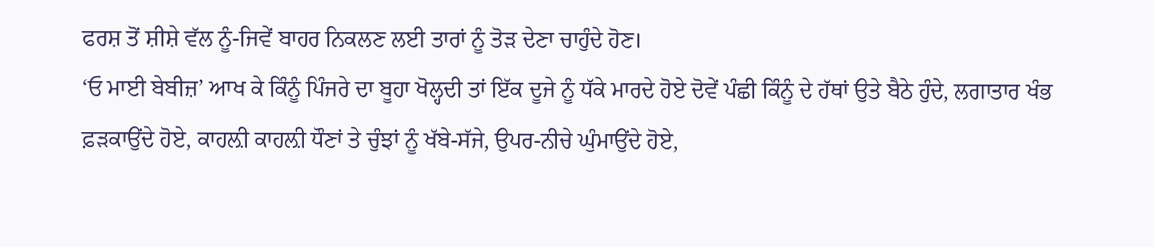ਫਰਸ਼ ਤੋਂ ਸ਼ੀਸ਼ੇ ਵੱਲ ਨੂੰ-ਜਿਵੇਂ ਬਾਹਰ ਨਿਕਲਣ ਲਈ ਤਾਰਾਂ ਨੂੰ ਤੋੜ ਦੇਣਾ ਚਾਹੁੰਦੇ ਹੋਣ।
‘ਓ ਮਾਈ ਬੇਬੀਜ਼’ ਆਖ ਕੇ ਕਿੰਨੂੰ ਪਿੰਜਰੇ ਦਾ ਬੂਹਾ ਖੋਲ੍ਹਦੀ ਤਾਂ ਇੱਕ ਦੂਜੇ ਨੂੰ ਧੱਕੇ ਮਾਰਦੇ ਹੋਏ ਦੋਵੇਂ ਪੰਛੀ ਕਿੰਨੂੰ ਦੇ ਹੱਥਾਂ ਉਤੇ ਬੈਠੇ ਹੁੰਦੇ, ਲਗਾਤਾਰ ਖੰਭ ਫ਼ੜਕਾਉਂਦੇ ਹੋਏ, ਕਾਹਲ਼ੀ ਕਾਹਲ਼ੀ ਧੌਣਾਂ ਤੇ ਚੁੰਝਾਂ ਨੂੰ ਖੱਬੇ-ਸੱਜੇ, ਉਪਰ-ਨੀਚੇ ਘੁੰਮਾਉਂਦੇ ਹੋਏ,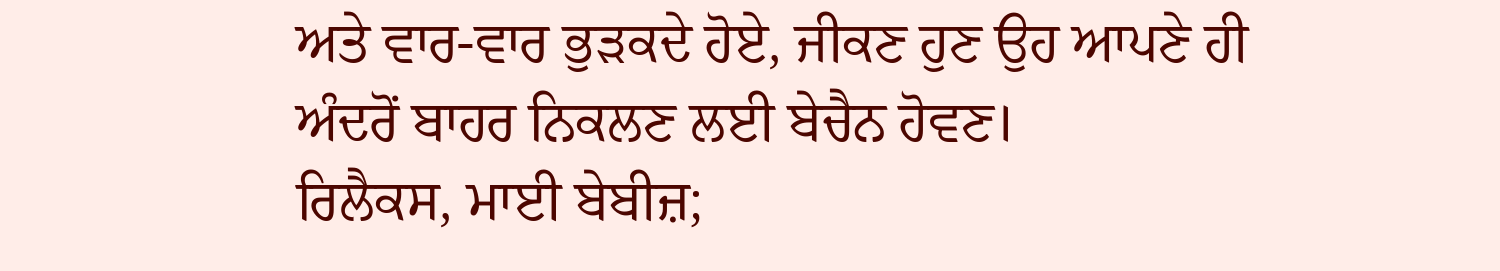ਅਤੇ ਵਾਰ-ਵਾਰ ਭੁੜਕਦੇ ਹੋਏ, ਜੀਕਣ ਹੁਣ ਉਹ ਆਪਣੇ ਹੀ ਅੰਦਰੋਂ ਬਾਹਰ ਨਿਕਲਣ ਲਈ ਬੇਚੈਨ ਹੋਵਣ।
ਰਿਲੈਕਸ, ਮਾਈ ਬੇਬੀਜ਼;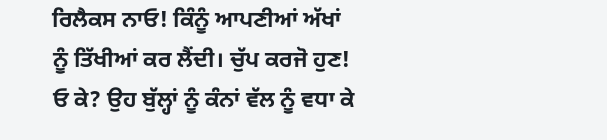ਰਿਲੈਕਸ ਨਾਓ! ਕਿੰਨੂੰ ਆਪਣੀਆਂ ਅੱਖਾਂ ਨੂੰ ਤਿੱਖੀਆਂ ਕਰ ਲੈਂਦੀ। ਚੁੱਪ ਕਰਜੋ ਹੁਣ! ਓ ਕੇ? ਉਹ ਬੁੱਲ੍ਹਾਂ ਨੂੰ ਕੰਨਾਂ ਵੱਲ ਨੂੰ ਵਧਾ ਕੇ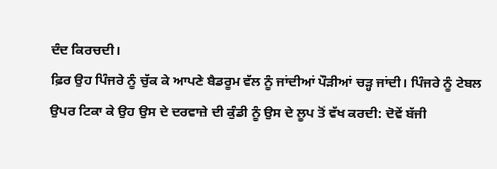ਦੰਦ ਕਿਰਚਦੀ।
ਫ਼ਿਰ ਉਹ ਪਿੰਜਰੇ ਨੂੰ ਚੁੱਕ ਕੇ ਆਪਣੇ ਬੈਡਰੂਮ ਵੱਲ ਨੂੰ ਜਾਂਦੀਆਂ ਪੌੜੀਆਂ ਚੜ੍ਹ ਜਾਂਦੀ। ਪਿੰਜਰੇ ਨੂੰ ਟੇਬਲ ਉਪਰ ਟਿਕਾ ਕੇ ਉਹ ਉਸ ਦੇ ਦਰਵਾਜ਼ੇ ਦੀ ਕੁੰਡੀ ਨੂੰ ਉਸ ਦੇ ਲੂਪ ਤੋਂ ਵੱਖ ਕਰਦੀ: ਦੋਵੇਂ ਬੱਜੀ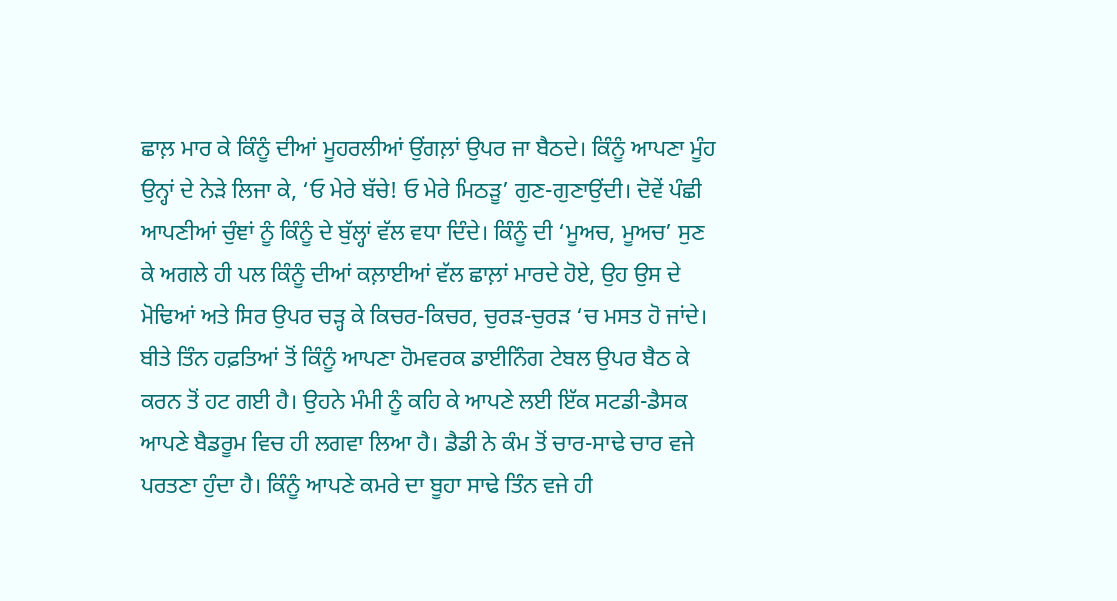ਛਾਲ਼ ਮਾਰ ਕੇ ਕਿੰਨੂੰ ਦੀਆਂ ਮੂਹਰਲੀਆਂ ਉਂਗਲ਼ਾਂ ਉਪਰ ਜਾ ਬੈਠਦੇ। ਕਿੰਨੂੰ ਆਪਣਾ ਮੂੰਹ ਉਨ੍ਹਾਂ ਦੇ ਨੇੜੇ ਲਿਜਾ ਕੇ, ‘ਓ ਮੇਰੇ ਬੱਚੇ! ਓ ਮੇਰੇ ਮਿਠੜੂ’ ਗੁਣ-ਗੁਣਾਉਂਦੀ। ਦੋਵੇਂ ਪੰਛੀ ਆਪਣੀਆਂ ਚੁੰਞਾਂ ਨੂੰ ਕਿੰਨੂੰ ਦੇ ਬੁੱਲ੍ਹਾਂ ਵੱਲ ਵਧਾ ਦਿੰਦੇ। ਕਿੰਨੂੰ ਦੀ ‘ਮੂਅਚ, ਮੂਅਚ’ ਸੁਣ ਕੇ ਅਗਲੇ ਹੀ ਪਲ ਕਿੰਨੂੰ ਦੀਆਂ ਕਲ਼ਾਈਆਂ ਵੱਲ ਛਾਲ਼ਾਂ ਮਾਰਦੇ ਹੋਏ, ਉਹ ਉਸ ਦੇ ਮੋਢਿਆਂ ਅਤੇ ਸਿਰ ਉਪਰ ਚੜ੍ਹ ਕੇ ਕਿਚਰ-ਕਿਚਰ, ਚੁਰੜ-ਚੁਰੜ ‘ਚ ਮਸਤ ਹੋ ਜਾਂਦੇ।
ਬੀਤੇ ਤਿੰਨ ਹਫ਼ਤਿਆਂ ਤੋਂ ਕਿੰਨੂੰ ਆਪਣਾ ਹੋਮਵਰਕ ਡਾਈਨਿੰਗ ਟੇਬਲ ਉਪਰ ਬੈਠ ਕੇ ਕਰਨ ਤੋਂ ਹਟ ਗਈ ਹੈ। ਉਹਨੇ ਮੰਮੀ ਨੂੰ ਕਹਿ ਕੇ ਆਪਣੇ ਲਈ ਇੱਕ ਸਟਡੀ-ਡੈਸਕ ਆਪਣੇ ਬੈਡਰੂਮ ਵਿਚ ਹੀ ਲਗਵਾ ਲਿਆ ਹੈ। ਡੈਡੀ ਨੇ ਕੰਮ ਤੋਂ ਚਾਰ-ਸਾਢੇ ਚਾਰ ਵਜੇ ਪਰਤਣਾ ਹੁੰਦਾ ਹੈ। ਕਿੰਨੂੰ ਆਪਣੇ ਕਮਰੇ ਦਾ ਬੂਹਾ ਸਾਢੇ ਤਿੰਨ ਵਜੇ ਹੀ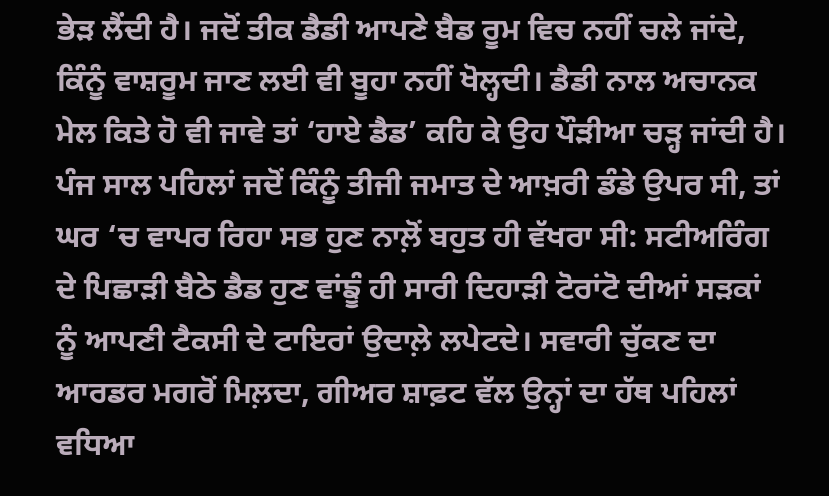ਭੇੜ ਲੈਂਦੀ ਹੈ। ਜਦੋਂ ਤੀਕ ਡੈਡੀ ਆਪਣੇ ਬੈਡ ਰੂਮ ਵਿਚ ਨਹੀਂ ਚਲੇ ਜਾਂਦੇ, ਕਿੰਨੂੰ ਵਾਸ਼ਰੂਮ ਜਾਣ ਲਈ ਵੀ ਬੂਹਾ ਨਹੀਂ ਖੋਲ੍ਹਦੀ। ਡੈਡੀ ਨਾਲ ਅਚਾਨਕ ਮੇਲ ਕਿਤੇ ਹੋ ਵੀ ਜਾਵੇ ਤਾਂ ‘ਹਾਏ ਡੈਡ’ ਕਹਿ ਕੇ ਉਹ ਪੌੜੀਆ ਚੜ੍ਹ ਜਾਂਦੀ ਹੈ।
ਪੰਜ ਸਾਲ ਪਹਿਲਾਂ ਜਦੋਂ ਕਿੰਨੂੰ ਤੀਜੀ ਜਮਾਤ ਦੇ ਆਖ਼ਰੀ ਡੰਡੇ ਉਪਰ ਸੀ, ਤਾਂ ਘਰ ‘ਚ ਵਾਪਰ ਰਿਹਾ ਸਭ ਹੁਣ ਨਾਲ਼ੋਂ ਬਹੁਤ ਹੀ ਵੱਖਰਾ ਸੀ: ਸਟੀਅਰਿੰਗ ਦੇ ਪਿਛਾੜੀ ਬੈਠੇ ਡੈਡ ਹੁਣ ਵਾਂਙੂੰ ਹੀ ਸਾਰੀ ਦਿਹਾੜੀ ਟੋਰਾਂਟੋ ਦੀਆਂ ਸੜਕਾਂ ਨੂੰ ਆਪਣੀ ਟੈਕਸੀ ਦੇ ਟਾਇਰਾਂ ਉਦਾਲ਼ੇ ਲਪੇਟਦੇ। ਸਵਾਰੀ ਚੁੱਕਣ ਦਾ ਆਰਡਰ ਮਗਰੋਂ ਮਿਲ਼ਦਾ, ਗੀਅਰ ਸ਼ਾਫ਼ਟ ਵੱਲ ਉਨ੍ਹਾਂ ਦਾ ਹੱਥ ਪਹਿਲਾਂ ਵਧਿਆ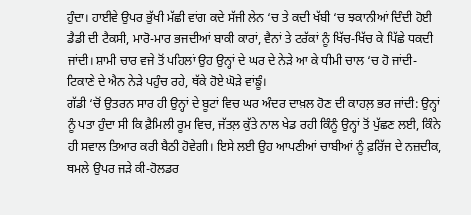ਹੁੰਦਾ। ਹਾਈਵੇ ਉਪਰ ਭੁੱਖੀ ਮੱਛੀ ਵਾਂਗ ਕਦੇ ਸੱਜੀ ਲੇਨ ‘ਚ ਤੇ ਕਦੀ ਖੱਬੀ ‘ਚ ਝਕਾਨੀਆਂ ਦਿੰਦੀ ਹੋਈ ਡੈਡੀ ਦੀ ਟੈਕਸੀ, ਮਾਰੋ-ਮਾਰ ਭਜਦੀਆਂ ਬਾਕੀ ਕਾਰਾਂ, ਵੈਨਾਂ ਤੇ ਟਰੱਕਾਂ ਨੂੰ ਖਿੱਚ-ਖਿੱਚ ਕੇ ਪਿੱਛੇ ਧਕਦੀ ਜਾਂਦੀ। ਸ਼ਾਮੀ ਚਾਰ ਵਜੇ ਤੋਂ ਪਹਿਲਾਂ ਉਹ ਉਨ੍ਹਾਂ ਦੇ ਘਰ ਦੇ ਨੇੜੇ ਆ ਕੇ ਧੀਮੀ ਚਾਲ ‘ਚ ਹੋ ਜਾਂਦੀ-ਟਿਕਾਣੇ ਦੇ ਐਨ ਨੇੜੇ ਪਹੁੰਚ ਰਹੇ, ਥੱਕੇ ਹੋਏ ਘੋੜੇ ਵਾਂਙੂੰ।
ਗੱਡੀ ‘ਚੋਂ ਉਤਰਨ ਸਾਰ ਹੀ ਉਨ੍ਹਾਂ ਦੇ ਬੂਟਾਂ ਵਿਚ ਘਰ ਅੰਦਰ ਦਾਖ਼ਲ ਹੋਣ ਦੀ ਕਾਹਲ਼ ਭਰ ਜਾਂਦੀ: ਉਨ੍ਹਾਂ ਨੂੰ ਪਤਾ ਹੁੰਦਾ ਸੀ ਕਿ ਫ਼ੈਮਿਲੀ ਰੂਮ ਵਿਚ, ਜੱਤਲ਼ ਕੁੱਤੇ ਨਾਲ ਖੇਡ ਰਹੀ ਕਿੰਨੂੰ ਉਨ੍ਹਾਂ ਤੋਂ ਪੁੱਛਣ ਲਈ, ਕਿੰਨੇ ਹੀ ਸਵਾਲ ਤਿਆਰ ਕਰੀ ਬੈਠੀ ਹੋਵੇਗੀ। ਇਸੇ ਲਈ ਉਹ ਆਪਣੀਆਂ ਚਾਬੀਆਂ ਨੂੰ ਫ਼ਰਿੱਜ ਦੇ ਨਜ਼ਦੀਕ, ਥਮਲੇ ਉਪਰ ਜੜੇ ਕੀ-ਹੋਲਡਰ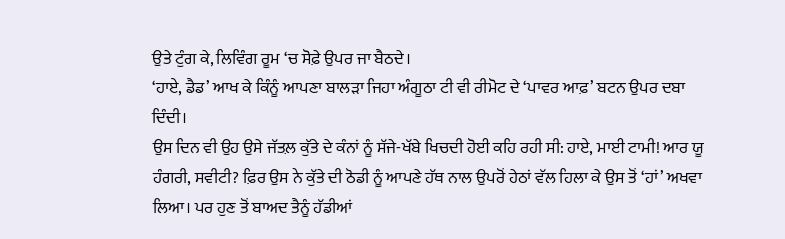ਉਤੇ ਟੁੰਗ ਕੇ, ਲਿਵਿੰਗ ਰੂਮ ‘ਚ ਸੋਫ਼ੇ ਉਪਰ ਜਾ ਬੈਠਦੇ।
‘ਹਾਏ, ਡੈਡ’ ਆਖ ਕੇ ਕਿੰਨੂੰ ਆਪਣਾ ਬਾਲੜਾ ਜਿਹਾ ਅੰਗੂਠਾ ਟੀ ਵੀ ਰੀਮੋਟ ਦੇ ‘ਪਾਵਰ ਆਫ਼’ ਬਟਨ ਉਪਰ ਦਬਾ ਦਿੰਦੀ।
ਉਸ ਦਿਨ ਵੀ ਉਹ ਉਸੇ ਜੱਤਲ਼ ਕੁੱਤੇ ਦੇ ਕੰਨਾਂ ਨੂੰ ਸੱਜੇ-ਖੱਬੇ ਖਿਚਦੀ ਹੋਈ ਕਹਿ ਰਹੀ ਸੀ: ਹਾਏ, ਮਾਈ ਟਾਮੀ! ਆਰ ਯੂ ਹੰਗਰੀ, ਸਵੀਟੀ? ਫ਼ਿਰ ਉਸ ਨੇ ਕੁੱਤੇ ਦੀ ਠੋਡੀ ਨੂੰ ਆਪਣੇ ਹੱਥ ਨਾਲ ਉਪਰੋਂ ਹੇਠਾਂ ਵੱਲ ਹਿਲਾ ਕੇ ਉਸ ਤੋਂ ‘ਹਾਂ’ ਅਖਵਾ ਲਿਆ। ਪਰ ਹੁਣ ਤੋਂ ਬਾਅਦ ਤੈਨੂੰ ਹੱਡੀਆਂ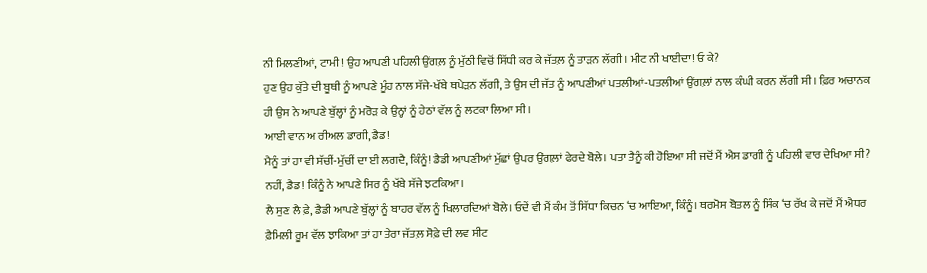ਨੀ ਮਿਲਣੀਆਂ, ਟਾਮੀ! ਉਹ ਆਪਣੀ ਪਹਿਲੀ ਉਂਗਲ਼ ਨੂੰ ਮੁੱਠੀ ਵਿਚੋਂ ਸਿੱਧੀ ਕਰ ਕੇ ਜੱਤਲ਼ ਨੂੰ ਤਾੜਨ ਲੱਗੀ। ਮੀਟ ਨੀ ਖਾਈਦਾ! ਓ ਕੇ?
ਹੁਣ ਉਹ ਕੁੱਤੇ ਦੀ ਬੂਥੀ ਨੂੰ ਆਪਣੇ ਮੂੰਹ ਨਾਲ ਸੱਜੇ-ਖੱਬੇ ਥਪੇੜਨ ਲੱਗੀ, ਤੇ ਉਸ ਦੀ ਜੱਤ ਨੂੰ ਆਪਣੀਆਂ ਪਤਲੀਆਂ-ਪਤਲੀਆਂ ਉਂਗਲ਼ਾਂ ਨਾਲ ਕੰਘੀ ਕਰਨ ਲੱਗੀ ਸੀ। ਫ਼ਿਰ ਅਚਾਨਕ ਹੀ ਉਸ ਨੇ ਆਪਣੇ ਬੁੱਲ੍ਹਾਂ ਨੂੰ ਮਰੋੜ ਕੇ ਉਨ੍ਹਾਂ ਨੂੰ ਹੇਠਾਂ ਵੱਲ ਨੂੰ ਲਟਕਾ ਲਿਆ ਸੀ।
ਆਈ ਵਾਨ ਅ ਰੀਅਲ ਡਾਗੀ, ਡੈਡ!
ਮੈਨੂੰ ਤਾਂ ਹਾ ਵੀ ਸੱਚੀਂ-ਮੁੱਚੀਂ ਦਾ ਈ ਲਗਦੈ, ਕਿੰਨੂੰ! ਡੈਡੀ ਆਪਣੀਆਂ ਮੁੱਛਾਂ ਉਪਰ ਉਂਗਲ਼ਾਂ ਫੇਰਦੇ ਬੋਲੇ। ਪਤਾ ਤੈਨੂੰ ਕੀ ਹੋਇਆ ਸੀ ਜਦੋਂ ਮੈਂ ਐਸ ਡਾਗੀ ਨੂੰ ਪਹਿਲੀ ਵਾਰ ਦੇਖਿਆ ਸੀ?
ਨਹੀਂ, ਡੈਡ! ਕਿੰਨੂੰ ਨੇ ਆਪਣੇ ਸਿਰ ਨੂੰ ਖੱਬੇ ਸੱਜੇ ਝਟਕਿਆ।
ਲੈ ਸੁਣ ਲੈ ਫ਼ੇ, ਡੈਡੀ ਆਪਣੇ ਬੁੱਲ੍ਹਾਂ ਨੂੰ ਬਾਹਰ ਵੱਲ ਨੂੰ ਖਿਲਾਰਦਿਆਂ ਬੋਲੇ। ਓਦੇਂ ਵੀ ਮੈਂ ਕੰਮ ਤੋਂ ਸਿੱਧਾ ਕਿਚਨ ‘ਚ ਆਇਆ, ਕਿੰਨੂੰ। ਥਰਮੋਸ ਬੋਤਲ ਨੂੰ ਸਿੰਕ ‘ਚ ਰੱਖ ਕੇ ਜਦੋਂ ਮੈਂ ਐਧਰ ਫ਼ੈਮਿਲੀ ਰੂਮ ਵੱਲ ਝਾਕਿਆ ਤਾਂ ਹਾ ਤੇਰਾ ਜੱਤਲ਼ ਸੋਫ਼ੇ ਦੀ ਲਵ ਸੀਟ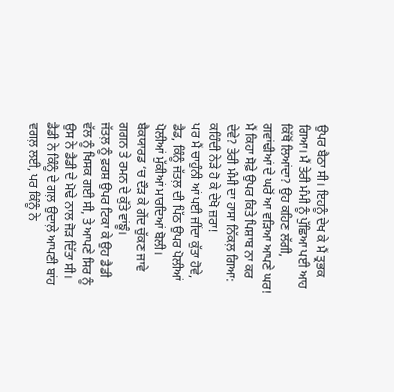ਉਪਰ ਬੈਠਾ ਸੀ। ਇਹਨੂੰ ਦੇਖ ਕੇ ਮੈਂ ਤ੍ਰਭਕ ਗਿਆ। ਮੈਂ ਤੇਰੀ ਮੰਮੀ ਨੂੰ ਪੁੱਛਿਆ ਪਈ ਆਹ ਕਿੱਥੋਂ ਲਿਆਂਦਾ? ਉਹ ਕਹਿਣ ਲੱਗੀ, ਗਵਾਂਢੀਆਂ ਦੇ ਘਰੋਂ ਆ ਵੜਿਆ ਆਪਣੇ ਘਰ! ਮੈਂ ਕਿਹਾ ਸੋਫ਼ੇ ਉਪਰ ਕਿਤੇ ਪਿਸ਼ਾਬ ਨਾ ਕਰ ਦੇਵੇ? ਤੇਰੀ ਮੰਮੀ ਦਾ ਹਾਸਾ ਨਿੱਕਲ਼ ਗਿਆ: ਕਹਿੰਦੀ ਨੇੜੇ ਹੋ ਕੇ ਦੇਖੋ ਜ਼ਰਾ!
ਪਰ ਮੈਂ ਚਾਹੁੰਨੀ ਆਂ ਪਈ ਜੀਂਦਾ ਕੁੱਤਾ ਹੋਵੇ, ਡੈਡ, ਕਿੰਨੂੰ ਜੱਤਲ਼ ਦੀ ਪਿੱਠ ਉਪਰ ਪੋਲੀਆਂ ਪੋਲੀਆਂ ਮੁੱਕੀਆਂ ਮਾਰਦਿਆਂ ਬੋਲੀ। ਬੈਕਯਾਰਡ ‘ਚ ਦੌੜ ਕੇ ਗੇਂਦ ਚੁੱਕਣ ਜਾਵੇ ਗਗਨ ਤੇ ਰਮਨ ਦੇ ਕੁੱਤੇ ਵਾਂਙੂੰ।
ਜੱਤਲ਼ ਨੂੰ ਫ਼ਰਸ਼ ਉਪਰ ਟਿਕਾ ਕੇ ਉਹ ਡੈਡੀ ਵੱਲ ਨੂੰ ਖਿਸਕ ਗਈ ਸੀ, ਤੇ ਆਪਣੇ ਸਿਰ ਨੂੰ ਉਸ ਨੇ ਡੈਡੀ ਦੇ ਮੋਢੇ ਨਾਲ ਜੋੜ ਦਿੱਤਾ ਸੀ। ਡੈਡੀ ਨੇ ਕਿੰਨੂੰ ਦੇ ਗਲ਼ ਉਦਾਲ਼ੇ ਆਪਣੀ ਬਾਂਹ ਵਗਲ਼ ਲਈ, ਪਰ ਕਿੰਨੂੰ ਨੇ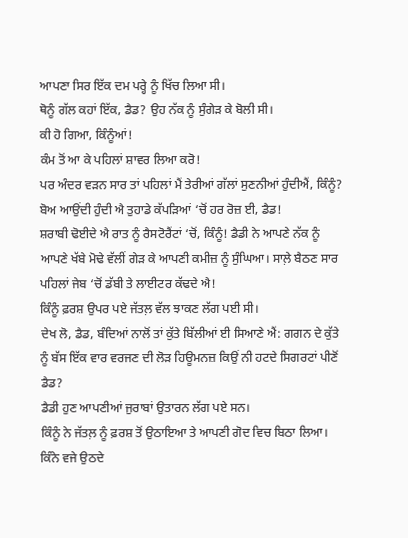ਆਪਣਾ ਸਿਰ ਇੱਕ ਦਮ ਪਰ੍ਹੇ ਨੂੰ ਖਿੱਚ ਲਿਆ ਸੀ।
ਥੋਨੂੰ ਗੱਲ ਕਹਾਂ ਇੱਕ, ਡੈਡ? ਉਹ ਨੱਕ ਨੂੰ ਸੁੰਗੇੜ ਕੇ ਬੋਲੀ ਸੀ।
ਕੀ ਹੋ ਗਿਆ, ਕਿੰਨੂੰਆਂ!
ਕੰਮ ਤੋਂ ਆ ਕੇ ਪਹਿਲਾਂ ਸ਼ਾਵਰ ਲਿਆ ਕਰੋ!
ਪਰ ਅੰਦਰ ਵੜਨ ਸਾਰ ਤਾਂ ਪਹਿਲਾਂ ਮੈਂ ਤੇਰੀਆਂ ਗੱਲਾਂ ਸੁਣਨੀਆਂ ਹੁੰਦੀਐਂ, ਕਿੰਨੂੰ?
ਬੋਅ ਆਉਂਦੀ ਹੁੰਦੀ ਐ ਤੁਹਾਡੇ ਕੱਪੜਿਆਂ ‘ਚੋਂ ਹਰ ਰੋਜ਼ ਈ, ਡੈਡ!
ਸ਼ਰਾਬੀ ਢੋਈਦੇ ਐ ਰਾਤ ਨੂੰ ਰੈਸਟੋਰੈਂਟਾਂ ‘ਚੋਂ, ਕਿੰਨੂੰ! ਡੈਡੀ ਨੇ ਆਪਣੇ ਨੱਕ ਨੂੰ ਆਪਣੇ ਖੱਬੇ ਮੋਢੇ ਵੱਲੀਂ ਗੇੜ ਕੇ ਆਪਣੀ ਕਮੀਜ਼ ਨੂੰ ਸੁੰਘਿਆ। ਸਾਲ਼ੇ ਬੈਠਣ ਸਾਰ ਪਹਿਲਾਂ ਜੇਬ ‘ਚੋਂ ਡੱਬੀ ਤੇ ਲਾਈਟਰ ਕੱਢਦੇ ਐ!
ਕਿੰਨੂੰ ਫ਼ਰਸ਼ ਉਪਰ ਪਏ ਜੱਤਲ਼ ਵੱਲ ਝਾਕਣ ਲੱਗ ਪਈ ਸੀ।
ਦੇਖ ਲੋ, ਡੈਡ, ਬੰਦਿਆਂ ਨਾਲੋਂ ਤਾਂ ਕੁੱਤੇ ਬਿੱਲੀਆਂ ਈ ਸਿਆਣੇ ਐਂ: ਗਗਨ ਦੇ ਕੁੱਤੇ ਨੂੰ ਬੱਸ ਇੱਕ ਵਾਰ ਵਰਜਣ ਦੀ ਲੋੜ ਹਿਊਮਨਜ਼ ਕਿਉਂ ਨੀ ਹਟਦੇ ਸਿਗਰਟਾਂ ਪੀਣੋਂ ਡੈਡ?
ਡੈਡੀ ਹੁਣ ਆਪਣੀਆਂ ਜੁਰਾਬਾਂ ਉਤਾਰਨ ਲੱਗ ਪਏ ਸਨ।
ਕਿੰਨੂੰ ਨੇ ਜੱਤਲ਼ ਨੂੰ ਫ਼ਰਸ਼ ਤੋਂ ਉਠਾਇਆ ਤੇ ਆਪਣੀ ਗੋਦ ਵਿਚ ਬਿਠਾ ਲਿਆ।
ਕਿੰਨੇ ਵਜੇ ਉਠਦੇ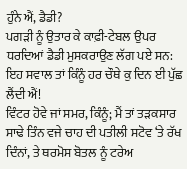ਹੁੰਨੇ ਐਂ, ਡੈਡੀ?
ਪਗੜੀ ਨੂੰ ਉਤਾਰ ਕੇ ਕਾਫ਼ੀ-ਟੇਬਲ ਉਪਰ ਧਰਦਿਆਂ ਡੈਡੀ ਮੁਸਕਰਾਉਣ ਲੱਗ ਪਏ ਸਨ: ਇਹ ਸਵਾਲ ਤਾਂ ਕਿੰਨੂੰ ਹਰ ਚੌਥੇ ਕੁ ਦਿਨ ਈ ਪੁੱਛ ਲੈਂਦੀ ਐਂ!
ਵਿੰਟਰ ਹੋਵੇ ਜਾਂ ਸਮਰ, ਕਿੰਨੂੰ; ਮੈਂ ਤਾਂ ਤੜਕਸਾਰ ਸਾਢੇ ਤਿੰਨ ਵਜੇ ਚਾਹ ਦੀ ਪਤੀਲੀ ਸਟੋਵ ‘ਤੇ ਰੱਖ ਦਿੰਨਾਂ, ਤੇ ਥਰਮੋਸ ਬੋਤਲ ਨੂੰ ਟਰੇਅ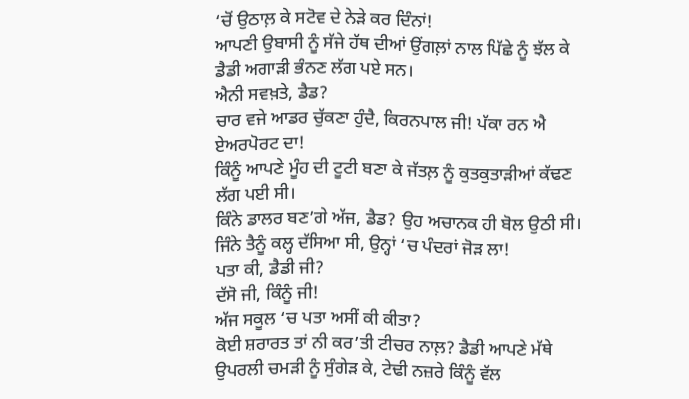‘ਚੋਂ ਉਠਾਲ਼ ਕੇ ਸਟੋਵ ਦੇ ਨੇੜੇ ਕਰ ਦਿੰਨਾਂ!
ਆਪਣੀ ਉਬਾਸੀ ਨੂੰ ਸੱਜੇ ਹੱਥ ਦੀਆਂ ਉਂਗਲ਼ਾਂ ਨਾਲ ਪਿੱਛੇ ਨੂੰ ਝੱਲ ਕੇ ਡੈਡੀ ਅਗਾੜੀ ਭੰਨਣ ਲੱਗ ਪਏ ਸਨ।
ਐਨੀ ਸਵਖ਼ਤੇ, ਡੈਡ?
ਚਾਰ ਵਜੇ ਆਡਰ ਚੁੱਕਣਾ ਹੁੰਦੈ, ਕਿਰਨਪਾਲ ਜੀ! ਪੱਕਾ ਰਨ ਐ ਏਅਰਪੋਰਟ ਦਾ!
ਕਿੰਨੂੰ ਆਪਣੇ ਮੂੰਹ ਦੀ ਟੂਟੀ ਬਣਾ ਕੇ ਜੱਤਲ਼ ਨੂੰ ਕੁਤਕੁਤਾੜੀਆਂ ਕੱਢਣ ਲੱਗ ਪਈ ਸੀ।
ਕਿੰਨੇ ਡਾਲਰ ਬਣ’ਗੇ ਅੱਜ, ਡੈਡ? ਉਹ ਅਚਾਨਕ ਹੀ ਬੋਲ ਉਠੀ ਸੀ।
ਜਿੰਨੇ ਤੈਨੂੰ ਕਲ੍ਹ ਦੱਸਿਆ ਸੀ, ਉਨ੍ਹਾਂ ‘ਚ ਪੰਦਰਾਂ ਜੋੜ ਲਾ!
ਪਤਾ ਕੀ, ਡੈਡੀ ਜੀ?
ਦੱਸੋ ਜੀ, ਕਿੰਨੂੰ ਜੀ!
ਅੱਜ ਸਕੂਲ ‘ਚ ਪਤਾ ਅਸੀਂ ਕੀ ਕੀਤਾ?
ਕੋਈ ਸ਼ਰਾਰਤ ਤਾਂ ਨੀ ਕਰ’ਤੀ ਟੀਚਰ ਨਾਲ਼? ਡੈਡੀ ਆਪਣੇ ਮੱਥੇ ਉਪਰਲੀ ਚਮੜੀ ਨੂੰ ਸੁੰਗੇੜ ਕੇ, ਟੇਢੀ ਨਜ਼ਰੇ ਕਿੰਨੂੰ ਵੱਲ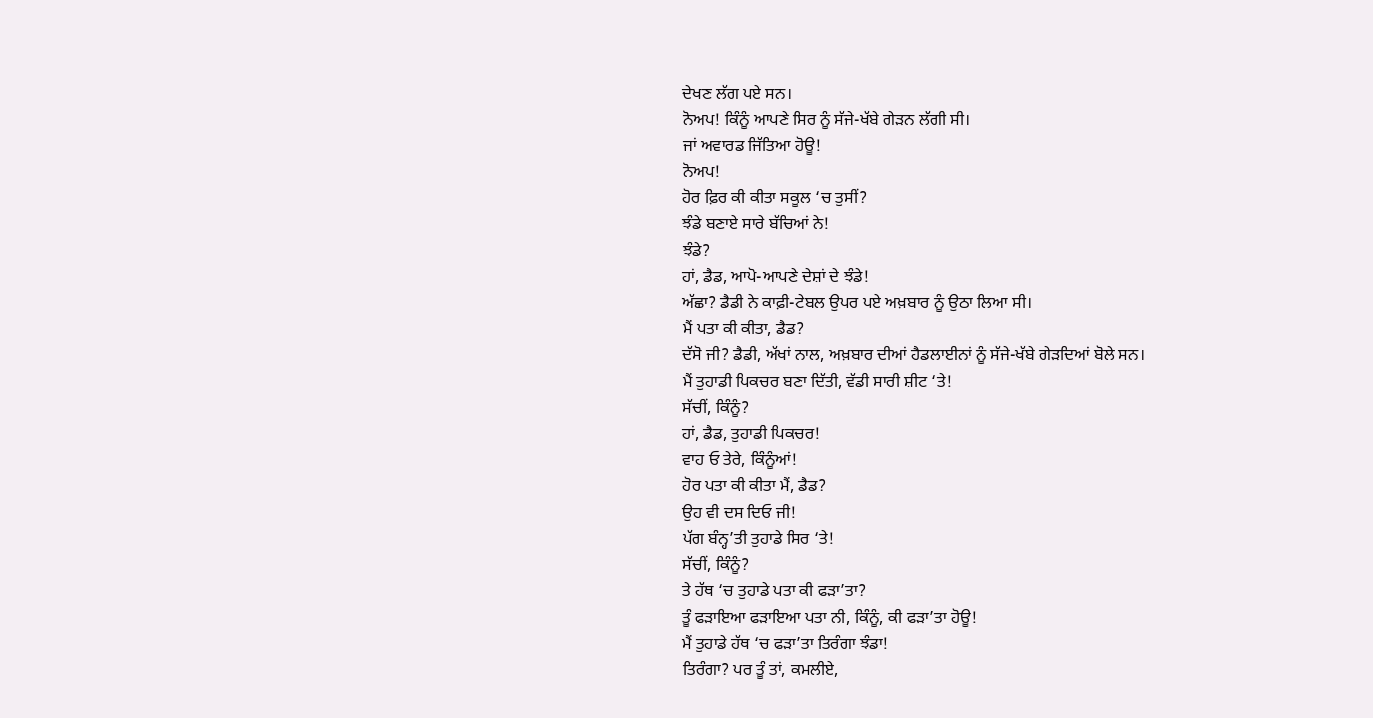ਦੇਖਣ ਲੱਗ ਪਏ ਸਨ।
ਨੋਅਪ! ਕਿੰਨੂੰ ਆਪਣੇ ਸਿਰ ਨੂੰ ਸੱਜੇ-ਖੱਬੇ ਗੇੜਨ ਲੱਗੀ ਸੀ।
ਜਾਂ ਅਵਾਰਡ ਜਿੱਤਿਆ ਹੋਊ!
ਨੋਅਪ!
ਹੋਰ ਫ਼ਿਰ ਕੀ ਕੀਤਾ ਸਕੂਲ ‘ਚ ਤੁਸੀਂ?
ਝੰਡੇ ਬਣਾਏ ਸਾਰੇ ਬੱਚਿਆਂ ਨੇ!
ਝੰਡੇ?
ਹਾਂ, ਡੈਡ, ਆਪੋ-ਆਪਣੇ ਦੇਸ਼ਾਂ ਦੇ ਝੰਡੇ!
ਅੱਛਾ? ਡੈਡੀ ਨੇ ਕਾਫ਼ੀ-ਟੇਬਲ ਉਪਰ ਪਏ ਅਖ਼ਬਾਰ ਨੂੰ ਉਠਾ ਲਿਆ ਸੀ।
ਮੈਂ ਪਤਾ ਕੀ ਕੀਤਾ, ਡੈਡ?
ਦੱਸੋ ਜੀ? ਡੈਡੀ, ਅੱਖਾਂ ਨਾਲ, ਅਖ਼ਬਾਰ ਦੀਆਂ ਹੈਡਲਾਈਨਾਂ ਨੂੰ ਸੱਜੇ-ਖੱਬੇ ਗੇੜਦਿਆਂ ਬੋਲੇ ਸਨ।
ਮੈਂ ਤੁਹਾਡੀ ਪਿਕਚਰ ਬਣਾ ਦਿੱਤੀ, ਵੱਡੀ ਸਾਰੀ ਸ਼ੀਟ ‘ਤੇ!
ਸੱਚੀਂ, ਕਿੰਨੂੰ?
ਹਾਂ, ਡੈਡ, ਤੁਹਾਡੀ ਪਿਕਚਰ!
ਵਾਹ ਓ ਤੇਰੇ, ਕਿੰਨੂੰਆਂ!
ਹੋਰ ਪਤਾ ਕੀ ਕੀਤਾ ਮੈਂ, ਡੈਡ?
ਉਹ ਵੀ ਦਸ ਦਿਓ ਜੀ!
ਪੱਗ ਬੰਨ੍ਹ’ਤੀ ਤੁਹਾਡੇ ਸਿਰ ‘ਤੇ!
ਸੱਚੀਂ, ਕਿੰਨੂੰ?
ਤੇ ਹੱਥ ‘ਚ ਤੁਹਾਡੇ ਪਤਾ ਕੀ ਫੜਾ’ਤਾ?
ਤੂੰ ਫੜਾਇਆ ਫੜਾਇਆ ਪਤਾ ਨੀ, ਕਿੰਨੂੰ, ਕੀ ਫੜਾ’ਤਾ ਹੋਊ!
ਮੈਂ ਤੁਹਾਡੇ ਹੱਥ ‘ਚ ਫੜਾ’ਤਾ ਤਿਰੰਗਾ ਝੰਡਾ!
ਤਿਰੰਗਾ? ਪਰ ਤੂੰ ਤਾਂ, ਕਮਲੀਏ,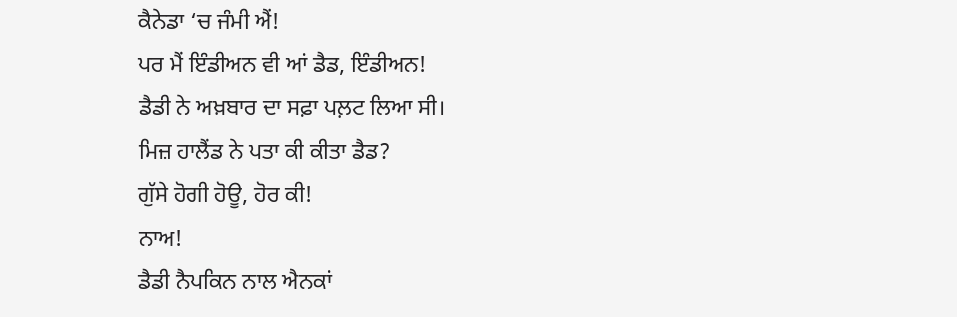ਕੈਨੇਡਾ ‘ਚ ਜੰਮੀ ਐਂ!
ਪਰ ਮੈਂ ਇੰਡੀਅਨ ਵੀ ਆਂ ਡੈਡ, ਇੰਡੀਅਨ!
ਡੈਡੀ ਨੇ ਅਖ਼ਬਾਰ ਦਾ ਸਫ਼ਾ ਪਲ਼ਟ ਲਿਆ ਸੀ।
ਮਿਜ਼ ਹਾਲੈਂਡ ਨੇ ਪਤਾ ਕੀ ਕੀਤਾ ਡੈਡ?
ਗੁੱਸੇ ਹੋਗੀ ਹੋਊ, ਹੋਰ ਕੀ!
ਨਾਅ!
ਡੈਡੀ ਨੈਪਕਿਨ ਨਾਲ ਐਨਕਾਂ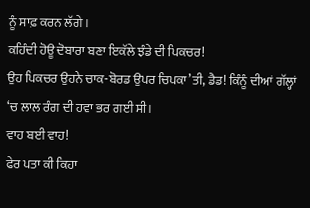ਨੂੰ ਸਾਫ਼ ਕਰਨ ਲੱਗੇ।
ਕਹਿੰਦੀ ਹੋਊ ਦੋਬਾਰਾ ਬਣਾ ਇਕੱਲੇ ਝੰਡੇ ਦੀ ਪਿਕਚਰ!
ਉਹ ਪਿਕਚਰ ਉਹਨੇ ਚਾਕ-ਬੋਰਡ ਉਪਰ ਚਿਪਕਾ’ਤੀ, ਡੈਡ! ਕਿੰਨੂੰ ਦੀਆਂ ਗੱਲ੍ਹਾਂ ‘ਚ ਲਾਲ ਰੰਗ ਦੀ ਹਵਾ ਭਰ ਗਈ ਸੀ।
ਵਾਹ ਬਈ ਵਾਹ!
ਫੇਰ ਪਤਾ ਕੀ ਕਿਹਾ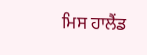ਮਿਸ ਹਾਲੈਂਡ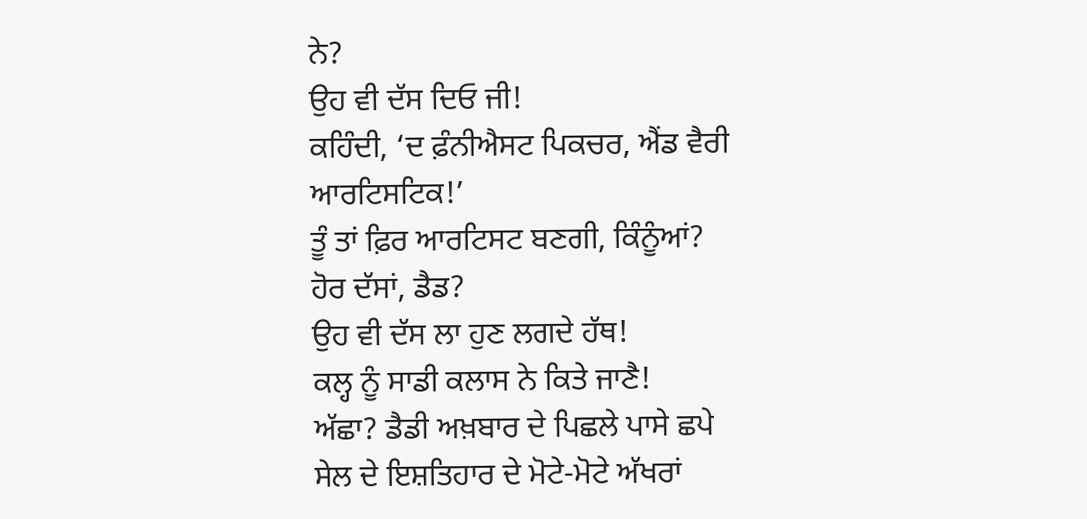ਨੇ?
ਉਹ ਵੀ ਦੱਸ ਦਿਓ ਜੀ!
ਕਹਿੰਦੀ, ‘ਦ ਫ਼ੰਨੀਐਸਟ ਪਿਕਚਰ, ਐਂਡ ਵੈਰੀ ਆਰਟਿਸਟਿਕ!’
ਤੂੰ ਤਾਂ ਫ਼ਿਰ ਆਰਟਿਸਟ ਬਣਗੀ, ਕਿੰਨੂੰਆਂ?
ਹੋਰ ਦੱਸਾਂ, ਡੈਡ?
ਉਹ ਵੀ ਦੱਸ ਲਾ ਹੁਣ ਲਗਦੇ ਹੱਥ!
ਕਲ੍ਹ ਨੂੰ ਸਾਡੀ ਕਲਾਸ ਨੇ ਕਿਤੇ ਜਾਣੈ!
ਅੱਛਾ? ਡੈਡੀ ਅਖ਼ਬਾਰ ਦੇ ਪਿਛਲੇ ਪਾਸੇ ਛਪੇ ਸੇਲ ਦੇ ਇਸ਼ਤਿਹਾਰ ਦੇ ਮੋਟੇ-ਮੋਟੇ ਅੱਖਰਾਂ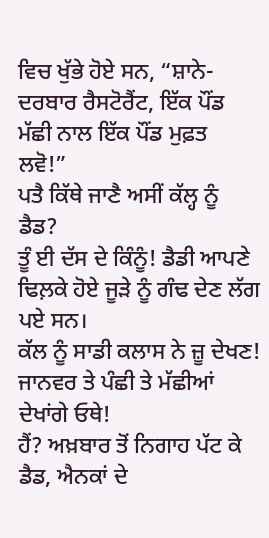ਵਿਚ ਖੁੱਭੇ ਹੋਏ ਸਨ, “ਸ਼ਾਨੇ-ਦਰਬਾਰ ਰੈਸਟੋਰੈਂਟ, ਇੱਕ ਪੌਂਡ ਮੱਛੀ ਨਾਲ ਇੱਕ ਪੌਂਡ ਮੁਫ਼ਤ ਲਵੋ!”
ਪਤੈ ਕਿੱਥੇ ਜਾਣੈ ਅਸੀਂ ਕੱਲ੍ਹ ਨੂੰ ਡੈਡ?
ਤੂੰ ਈ ਦੱਸ ਦੇ ਕਿੰਨੂੰ! ਡੈਡੀ ਆਪਣੇ ਢਿਲ਼ਕੇ ਹੋਏ ਜੂੜੇ ਨੂੰ ਗੰਢ ਦੇਣ ਲੱਗ ਪਏ ਸਨ।
ਕੱਲ ਨੂੰ ਸਾਡੀ ਕਲਾਸ ਨੇ ਜ਼ੂ ਦੇਖਣ! ਜਾਨਵਰ ਤੇ ਪੰਛੀ ਤੇ ਮੱਛੀਆਂ ਦੇਖਾਂਗੇ ਓਥੇ!
ਹੈਂ? ਅਖ਼ਬਾਰ ਤੋਂ ਨਿਗਾਹ ਪੱਟ ਕੇ ਡੈਡ, ਐਨਕਾਂ ਦੇ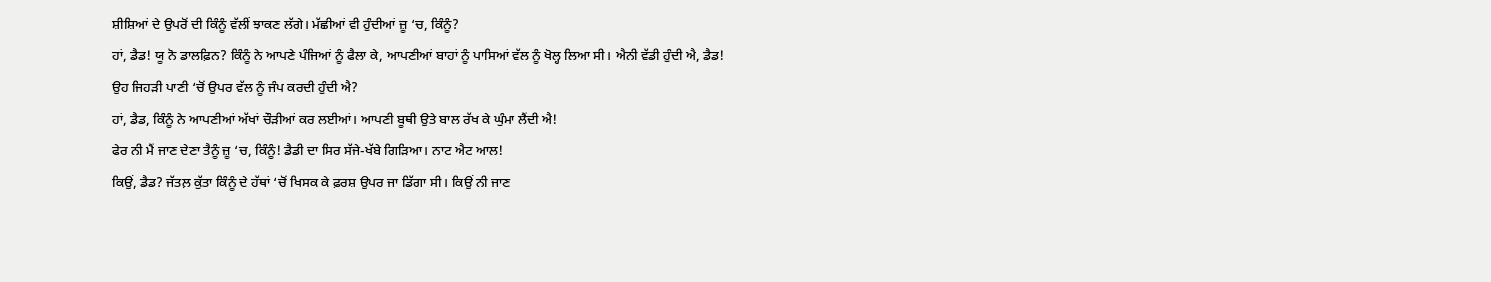ਸ਼ੀਸ਼ਿਆਂ ਦੇ ਉਪਰੋਂ ਦੀ ਕਿੰਨੂੰ ਵੱਲੀਂ ਝਾਕਣ ਲੱਗੇ। ਮੱਛੀਆਂ ਵੀ ਹੁੰਦੀਆਂ ਜ਼ੂ ‘ਚ, ਕਿੰਨੂੰ?
ਹਾਂ, ਡੈਡ! ਯੂ ਨੋ ਡਾਲਫ਼ਿਨ? ਕਿੰਨੂੰ ਨੇ ਆਪਣੇ ਪੰਜਿਆਂ ਨੂੰ ਫੈਲਾ ਕੇ, ਆਪਣੀਆਂ ਬਾਹਾਂ ਨੂੰ ਪਾਸਿਆਂ ਵੱਲ ਨੂੰ ਖੋਲ੍ਹ ਲਿਆ ਸੀ। ਐਨੀ ਵੱਡੀ ਹੁੰਦੀ ਐ, ਡੈਡ!
ਉਹ ਜਿਹੜੀ ਪਾਣੀ ‘ਚੋਂ ਉਪਰ ਵੱਲ ਨੂੰ ਜੰਪ ਕਰਦੀ ਹੁੰਦੀ ਐ?
ਹਾਂ, ਡੈਡ, ਕਿੰਨੂੰ ਨੇ ਆਪਣੀਆਂ ਅੱਖਾਂ ਚੌੜੀਆਂ ਕਰ ਲਈਆਂ। ਆਪਣੀ ਬੂਥੀ ਉਤੇ ਬਾਲ ਰੱਖ ਕੇ ਘੁੰਮਾ ਲੈਂਦੀ ਐ!
ਫੇਰ ਨੀ ਮੈਂ ਜਾਣ ਦੇਣਾ ਤੈਨੂੰ ਜ਼ੂ ‘ਚ, ਕਿੰਨੂੰ! ਡੈਡੀ ਦਾ ਸਿਰ ਸੱਜੇ-ਖੱਬੇ ਗਿੜਿਆ। ਨਾਟ ਐਟ ਆਲ!
ਕਿਉਂ, ਡੈਡ? ਜੱਤਲ਼ ਕੁੱਤਾ ਕਿੰਨੂੰ ਦੇ ਹੱਥਾਂ ‘ਚੋਂ ਖਿਸਕ ਕੇ ਫ਼ਰਸ਼ ਉਪਰ ਜਾ ਡਿੱਗਾ ਸੀ। ਕਿਉਂ ਨੀ ਜਾਣ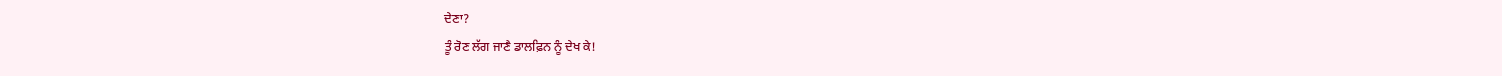ਦੇਣਾ?
ਤੂੰ ਰੋਣ ਲੱਗ ਜਾਣੈ ਡਾਲਫ਼ਿਨ ਨੂੰ ਦੇਖ ਕੇ!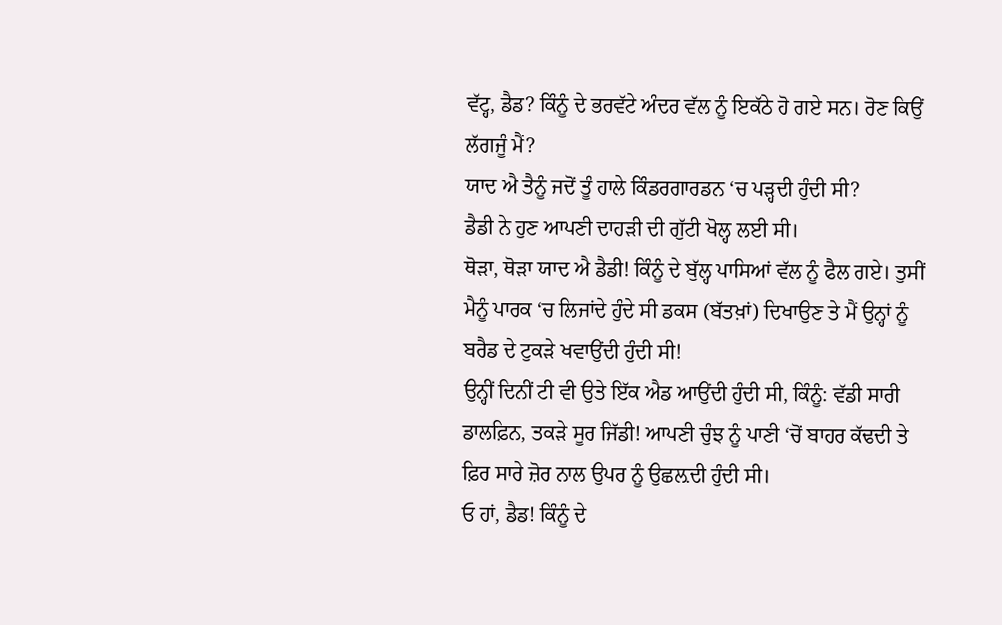ਵੱਟ੍ਹ, ਡੈਡ? ਕਿੰਨੂੰ ਦੇ ਭਰਵੱਟੇ ਅੰਦਰ ਵੱਲ ਨੂੰ ਇਕੱਠੇ ਹੋ ਗਏ ਸਨ। ਰੋਣ ਕਿਉਂ ਲੱਗਜੂੰ ਮੈਂ?
ਯਾਦ ਐ ਤੈਨੂੰ ਜਦੋਂ ਤੂੰ ਹਾਲੇ ਕਿੰਡਰਗਾਰਡਨ ‘ਚ ਪੜ੍ਹਦੀ ਹੁੰਦੀ ਸੀ?
ਡੈਡੀ ਨੇ ਹੁਣ ਆਪਣੀ ਦਾਹੜੀ ਦੀ ਗੁੱਟੀ ਖੋਲ੍ਹ ਲਈ ਸੀ।
ਥੋੜਾ, ਥੋੜਾ ਯਾਦ ਐ ਡੈਡੀ! ਕਿੰਨੂੰ ਦੇ ਬੁੱਲ੍ਹ ਪਾਸਿਆਂ ਵੱਲ ਨੂੰ ਫੈਲ ਗਏ। ਤੁਸੀਂ ਮੈਨੂੰ ਪਾਰਕ ‘ਚ ਲਿਜਾਂਦੇ ਹੁੰਦੇ ਸੀ ਡਕਸ (ਬੱਤਖ਼ਾਂ) ਦਿਖਾਉਣ ਤੇ ਮੈਂ ਉਨ੍ਹਾਂ ਨੂੰ ਬਰੈਡ ਦੇ ਟੁਕੜੇ ਖਵਾਉਂਦੀ ਹੁੰਦੀ ਸੀ!
ਉਨ੍ਹੀਂ ਦਿਨੀਂ ਟੀ ਵੀ ਉਤੇ ਇੱਕ ਐਡ ਆਉਂਦੀ ਹੁੰਦੀ ਸੀ, ਕਿੰਨੂੰ: ਵੱਡੀ ਸਾਰੀ ਡਾਲਫ਼ਿਨ, ਤਕੜੇ ਸੂਰ ਜਿੱਡੀ! ਆਪਣੀ ਚੁੰਝ ਨੂੰ ਪਾਣੀ ‘ਚੋਂ ਬਾਹਰ ਕੱਢਦੀ ਤੇ ਫ਼ਿਰ ਸਾਰੇ ਜ਼ੋਰ ਨਾਲ ਉਪਰ ਨੂੰ ਉਛਲ਼ਦੀ ਹੁੰਦੀ ਸੀ।
ਓ ਹਾਂ, ਡੈਡ! ਕਿੰਨੂੰ ਦੇ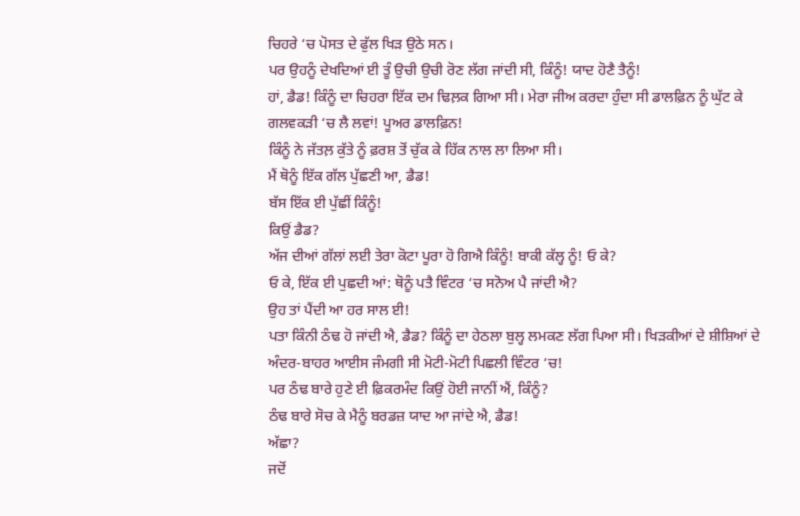ਚਿਹਰੇ ‘ਚ ਪੋਸਤ ਦੇ ਫੁੱਲ ਖਿੜ ਉਠੇ ਸਨ।
ਪਰ ਉਹਨੂੰ ਦੇਖਦਿਆਂ ਈ ਤੂੰ ਉਚੀ ਉਚੀ ਰੋਣ ਲੱਗ ਜਾਂਦੀ ਸੀ, ਕਿੰਨੂੰ! ਯਾਦ ਹੋਣੈ ਤੈਨੂੰ!
ਹਾਂ, ਡੈਡ! ਕਿੰਨੂੰ ਦਾ ਚਿਹਰਾ ਇੱਕ ਦਮ ਢਿਲ਼ਕ ਗਿਆ ਸੀ। ਮੇਰਾ ਜੀਅ ਕਰਦਾ ਹੁੰਦਾ ਸੀ ਡਾਲਫ਼ਿਨ ਨੂੰ ਘੁੱਟ ਕੇ ਗਲਵਕੜੀ ‘ਚ ਲੈ ਲਵਾਂ! ਪੂਅਰ ਡਾਲਫ਼ਿਨ!
ਕਿੰਨੂੰ ਨੇ ਜੱਤਲ਼ ਕੁੱਤੇ ਨੂੰ ਫ਼ਰਸ਼ ਤੋਂ ਚੁੱਕ ਕੇ ਹਿੱਕ ਨਾਲ ਲਾ ਲਿਆ ਸੀ।
ਮੈਂ ਥੋਨੂੰ ਇੱਕ ਗੱਲ ਪੁੱਛਣੀ ਆ, ਡੈਡ!
ਬੱਸ ਇੱਕ ਈ ਪੁੱਛੀਂ ਕਿੰਨੂੰ!
ਕਿਉਂ ਡੈਡ?
ਅੱਜ ਦੀਆਂ ਗੱਲਾਂ ਲਈ ਤੇਰਾ ਕੋਟਾ ਪੂਰਾ ਹੋ ਗਿਐ ਕਿੰਨੂੰ! ਬਾਕੀ ਕੱਲ੍ਹ ਨੂੰ! ਓ ਕੇ?
ਓ ਕੇ, ਇੱਕ ਈ ਪੁਛਦੀ ਆਂ: ਥੋਨੂੰ ਪਤੈ ਵਿੰਟਰ ‘ਚ ਸਨੋਅ ਪੈ ਜਾਂਦੀ ਐ?
ਉਹ ਤਾਂ ਪੈਂਦੀ ਆ ਹਰ ਸਾਲ ਈ!
ਪਤਾ ਕਿੰਨੀ ਠੰਢ ਹੋ ਜਾਂਦੀ ਐ, ਡੈਡ? ਕਿੰਨੂੰ ਦਾ ਹੇਠਲਾ ਬੁਲ੍ਹ ਲਮਕਣ ਲੱਗ ਪਿਆ ਸੀ। ਖਿੜਕੀਆਂ ਦੇ ਸ਼ੀਸ਼ਿਆਂ ਦੇ ਅੰਦਰ-ਬਾਹਰ ਆਈਸ ਜੰਮਗੀ ਸੀ ਮੋਟੀ-ਮੋਟੀ ਪਿਛਲੀ ਵਿੰਟਰ ‘ਚ!
ਪਰ ਠੰਢ ਬਾਰੇ ਹੁਣੇ ਈ ਫ਼ਿਕਰਮੰਦ ਕਿਉਂ ਹੋਈ ਜਾਨੀਂ ਐਂ, ਕਿੰਨੂੰ?
ਠੰਢ ਬਾਰੇ ਸੋਚ ਕੇ ਮੈਨੂੰ ਬਰਡਜ਼ ਯਾਦ ਆ ਜਾਂਦੇ ਐ, ਡੈਡ!
ਅੱਛਾ?
ਜਦੋਂ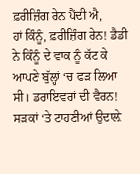ਫ਼ਰੀਜ਼ਿੰਗ ਰੇਨ ਪੈਂਦੀ ਐ,
ਹਾਂ ਕਿੰਨੂੰ, ਫ਼ਰੀਜ਼ਿੰਗ ਰੇਨ! ਡੈਡੀ ਨੇ ਕਿੰਨੂੰ ਦੇ ਵਾਕ ਨੂੰ ਕੱਟ ਕੇ ਆਪਣੇ ਬੁੱਲ੍ਹਾਂ ‘ਚ ਫੜ ਲਿਆ ਸੀ। ਡਰਾਇਵਰਾਂ ਦੀ ਵੈਰਨ! ਸੜਕਾਂ ‘ਤੇ ਟਾਹਣੀਆਂ ਉਦਾਲ਼ੇ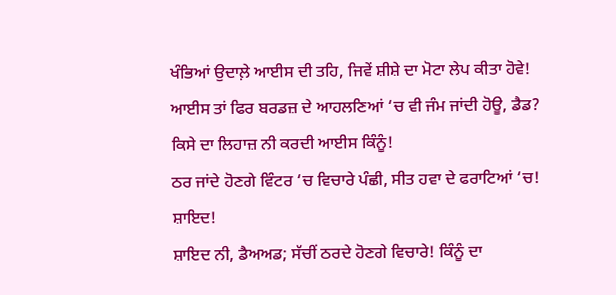ਖੰਭਿਆਂ ਉਦਾਲ਼ੇ ਆਈਸ ਦੀ ਤਹਿ, ਜਿਵੇਂ ਸ਼ੀਸ਼ੇ ਦਾ ਮੋਟਾ ਲੇਪ ਕੀਤਾ ਹੋਵੇ!
ਆਈਸ ਤਾਂ ਫਿਰ ਬਰਡਜ਼ ਦੇ ਆਹਲਣਿਆਂ ‘ਚ ਵੀ ਜੰਮ ਜਾਂਦੀ ਹੋਊ, ਡੈਡ?
ਕਿਸੇ ਦਾ ਲਿਹਾਜ਼ ਨੀ ਕਰਦੀ ਆਈਸ ਕਿੰਨੂੰ!
ਠਰ ਜਾਂਦੇ ਹੋਣਗੇ ਵਿੰਟਰ ‘ਚ ਵਿਚਾਰੇ ਪੰਛੀ, ਸੀਤ ਹਵਾ ਦੇ ਫਰਾਟਿਆਂ ‘ਚ!
ਸ਼ਾਇਦ!
ਸ਼ਾਇਦ ਨੀ, ਡੈਅਅਡ; ਸੱਚੀਂ ਠਰਦੇ ਹੋਣਗੇ ਵਿਚਾਰੇ! ਕਿੰਨੂੰ ਦਾ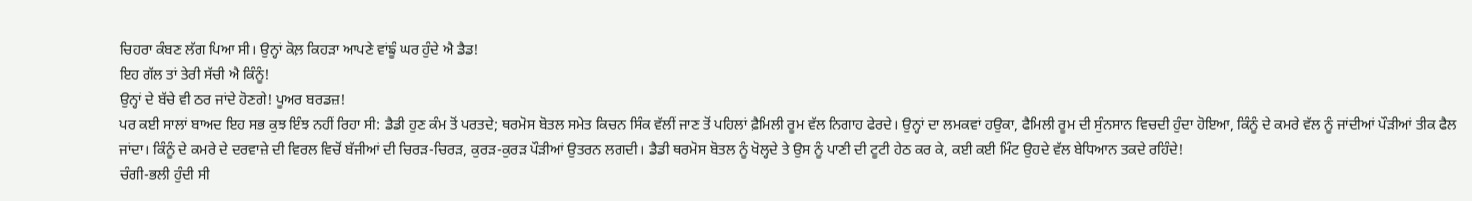ਚਿਹਰਾ ਕੰਬਣ ਲੱਗ ਪਿਆ ਸੀ। ਉਨ੍ਹਾਂ ਕੋਲ਼ ਕਿਹੜਾ ਆਪਣੇ ਵਾਂਙੂੰ ਘਰ ਹੁੰਦੇ ਐ ਡੈਡ!
ਇਹ ਗੱਲ ਤਾਂ ਤੇਰੀ ਸੱਚੀ ਐ ਕਿੰਨੂੰ!
ਉਨ੍ਹਾਂ ਦੇ ਬੱਚੇ ਵੀ ਠਰ ਜਾਂਦੇ ਹੋਣਗੇ! ਪੂਅਰ ਬਰਡਜ਼!
ਪਰ ਕਈ ਸਾਲਾਂ ਬਾਅਦ ਇਹ ਸਭ ਕੁਝ ਇੰਝ ਨਹੀਂ ਰਿਹਾ ਸੀ: ਡੈਡੀ ਹੁਣ ਕੰਮ ਤੋਂ ਪਰਤਦੇ; ਥਰਮੋਸ ਬੋਤਲ ਸਮੇਤ ਕਿਚਨ ਸਿੰਕ ਵੱਲੀਂ ਜਾਣ ਤੋਂ ਪਹਿਲਾਂ ਫ਼ੈਮਿਲੀ ਰੂਮ ਵੱਲ ਨਿਗਾਹ ਫੇਰਦੇ। ਉਨ੍ਹਾਂ ਦਾ ਲਮਕਵਾਂ ਹਉਕਾ, ਫੈਮਿਲੀ ਰੂਮ ਦੀ ਸੁੰਨਸਾਨ ਵਿਚਦੀ ਹੁੰਦਾ ਹੋਇਆ, ਕਿੰਨੂੰ ਦੇ ਕਮਰੇ ਵੱਲ ਨੂੰ ਜਾਂਦੀਆਂ ਪੌੜੀਆਂ ਤੀਕ ਫੈਲ ਜਾਂਦਾ। ਕਿੰਨੂੰ ਦੇ ਕਮਰੇ ਦੇ ਦਰਵਾਜ਼ੇ ਦੀ ਵਿਰਲ ਵਿਚੋਂ ਬੱਜੀਆਂ ਦੀ ਚਿਰੜ-ਚਿਰੜ, ਕੁਰੜ-ਕੁਰੜ ਪੌੜੀਆਂ ਉਤਰਨ ਲਗਦੀ। ਡੈਡੀ ਥਰਮੋਸ ਬੋਤਲ ਨੂੰ ਖੋਲ੍ਹਦੇ ਤੇ ਉਸ ਨੂੰ ਪਾਣੀ ਦੀ ਟੂਟੀ ਹੇਠ ਕਰ ਕੇ, ਕਈ ਕਈ ਮਿੰਟ ਉਹਦੇ ਵੱਲ ਬੇਧਿਆਨ ਤਕਦੇ ਰਹਿੰਦੇ!
ਚੰਗੀ-ਭਲੀ ਹੁੰਦੀ ਸੀ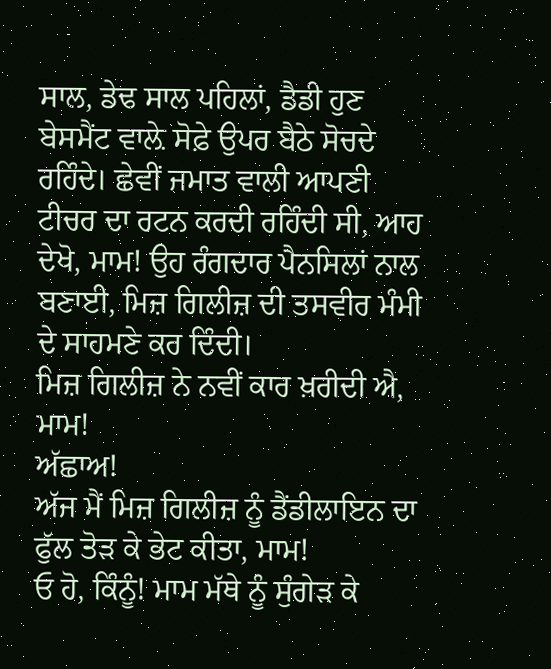ਸਾਲ, ਡੇਢ ਸਾਲ ਪਹਿਲਾਂ, ਡੈਡੀ ਹੁਣ ਬੇਸਮੈਂਟ ਵਾਲ਼ੇ ਸੋਫ਼ੇ ਉਪਰ ਬੈਠੇ ਸੋਚਦੇ ਰਹਿੰਦੇ। ਛੇਵੀਂ ਜਮਾਤ ਵਾਲੀ ਆਪਣੀ ਟੀਚਰ ਦਾ ਰਟਨ ਕਰਦੀ ਰਹਿੰਦੀ ਸੀ, ਆਹ ਦੇਖੋ, ਮਾਮ! ਉਹ ਰੰਗਦਾਰ ਪੈਨਸਿਲਾਂ ਨਾਲ ਬਣਾਈ, ਮਿਜ਼ ਗਿਲੀਜ਼ ਦੀ ਤਸਵੀਰ ਮੰਮੀ ਦੇ ਸਾਹਮਣੇ ਕਰ ਦਿੰਦੀ।
ਮਿਜ਼ ਗਿਲੀਜ਼ ਨੇ ਨਵੀਂ ਕਾਰ ਖ਼ਰੀਦੀ ਐ, ਮਾਮ!
ਅੱਛਾਅ!
ਅੱਜ ਮੈਂ ਮਿਜ਼ ਗਿਲੀਜ਼ ਨੂੰ ਡੈਂਡੀਲਾਇਨ ਦਾ ਫੁੱਲ ਤੋੜ ਕੇ ਭੇਟ ਕੀਤਾ, ਮਾਮ!
ਓ ਹੋ, ਕਿੰਨੂੰ! ਮਾਮ ਮੱਥੇ ਨੂੰ ਸੁੰਗੇੜ ਕੇ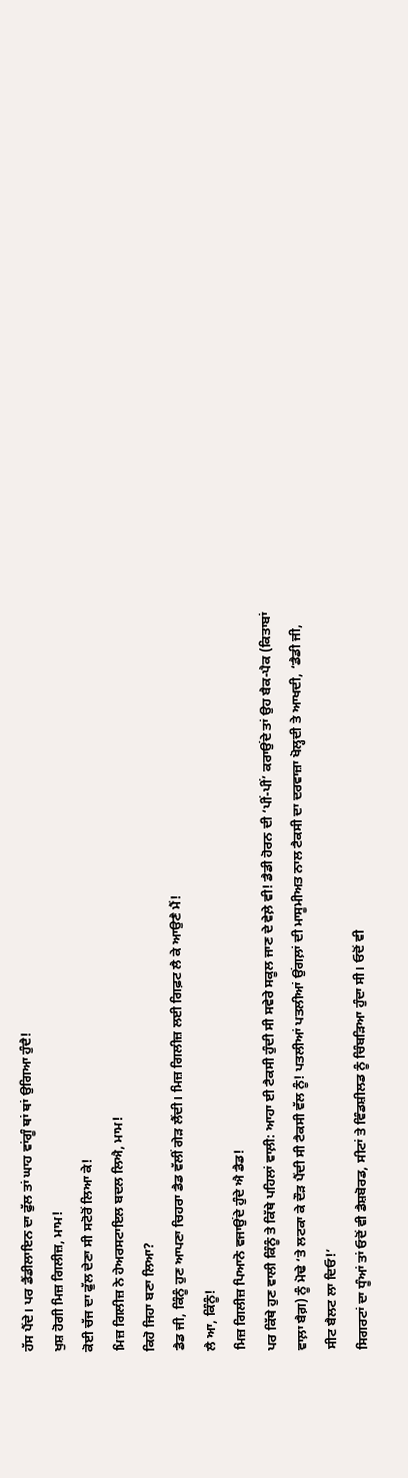ਹੱਸ ਪੈਂਦੇ। ਪਰ ਡੈਂਡੀਲਾਇਨ ਦਾ ਫੁੱਲ ਤਾਂ ਘਾਹ ਵਾਂਗੂੰ ਥਾਂ ਥਾਂ ਉਗਿਆ ਹੁੰਦੈ!
ਖੁਸ਼ ਹੋਗੀ ਮਿਜ਼ ਗਿਲੀਜ਼, ਮਾਮ!
ਕੋਈ ਚੱਜ ਦਾ ਫੁੱਲ ਦੇਣਾ ਸੀ ਸਟੋਰੋਂ ਲਿਆ ਕੇ!
ਮਿਜ਼ ਗਿਲੀਜ਼ ਨੇ ਹੇਅਰਸਟਾਇਲ ਬਦਲ ਲਿਐ, ਮਾਮ!
ਕਿਹੋ ਜਿਹਾ ਬਣਾ ਲਿਆ?
ਡੈਡ ਜੀ, ਕਿੰਨੂੰ ਹੁਣ ਆਪਣਾ ਚਿਹਰਾ ਡੈਡ ਵੱਲੀਂ ਗੇੜ ਲੈਂਦੀ। ਮਿਜ਼ ਗਿਲੀਜ਼ ਲਈ ਗਿਫ਼ਟ ਲੈ ਕੇ ਆਉਣੈ ਮੈਂ!
ਲੈ ਆ, ਕਿੰਨੂੰ!
ਮਿਜ਼ ਗਿਲੀਜ਼ ਪਿਆਨੋ ਵਜਾਉਂਦੇ ਹੁੰਦੇ ਐ ਡੈਡ!
ਪਰ ਕਿੱਥੇ ਹੁਣ ਵਾਲੀ ਕਿੰਨੂੰ ਤੇ ਕਿੱਥੇ ਪਹਿਲਾਂ ਵਾਲ਼ੀ: ਆਹਾ ਈ ਟੈਕਸੀ ਹੁੰਦੀ ਸੀ ਸਵੇਰੇ ਸਕੂਲ ਜਾਣ ਦੇ ਵੇਲ਼ੇ ਵੀ! ਡੈਡੀ ਹੋਰਨ ਦੀ ‘ਪੀਂ-ਪੀਂ’ ਕਰਾਉਂਦੇ ਤਾਂ ਉਹ ਬੈਕ-ਪੈਕ (ਕਿਤਾਬਾਂ ਵਾਲ਼ਾ ਬੈਗ਼) ਨੂੰ ਮੋਢੇ ‘ਤੇ ਲਟਕਾ ਕੇ ਦੌੜ ਪੈਂਦੀ ਸੀ ਟੈਕਸੀ ਵੱਲ ਨੂੰ! ਪਤਲੀਆਂ ਪਤਲੀਆਂ ਉਂਗਲ਼ਾਂ ਦੀ ਮਾਸੂਮੀਅਤ ਨਾਲ ਟੈਕਸੀ ਦਾ ਦਰਵਾਜ਼ਾ ਖੋਲ੍ਹਦੀ ਤੇ ਆਖਦੀ, ‘ਡੈਡੀ ਜੀ, ਸੀਟ ਬੈਲਟ ਲਾ ਦਿਓ!’
ਸਿਗਰਟਾਂ ਦਾ ਧੂੰਆਂ ਤਾਂ ਓਦੋਂ ਵੀ ਡੈਸ਼ਬੋਰਡ, ਸੀਟਾਂ ਤੇ ਵਿੰਡਸ਼ੀਲਡ ਨੂੰ ਚਿੰਬੜਿਆ ਹੁੰਦਾ ਸੀ। ਓਦੋਂ ਵੀ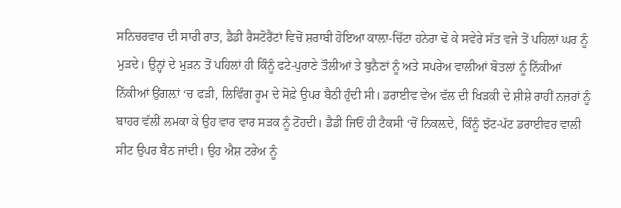ਸਨਿਚਰਵਾਰ ਦੀ ਸਾਰੀ ਰਾਤ, ਡੈਡੀ ਰੈਸਟੋਰੈਂਟਾਂ ਵਿਚੋਂ ਸ਼ਰਾਬੀ ਹੋਇਆ ਕਾਲ਼ਾ-ਚਿੱਟਾ ਹਨੇਰਾ ਢੋ ਕੇ ਸਵੇਰੇ ਸੱਤ ਵਜੇ ਤੋਂ ਪਹਿਲਾਂ ਘਰ ਨੂੰ ਮੁੜਦੇ। ਉਨ੍ਹਾਂ ਦੇ ਮੁੜਨ ਤੋਂ ਪਹਿਲਾਂ ਹੀ ਕਿੰਨੂੰ ਫਟੇ-ਪੁਰਾਣੇ ਤੌਲੀਆਂ ਤੇ ਬੁਨੈਣਾਂ ਨੂੰ ਅਤੇ ਸਪਰੇਅ ਵਾਲੀਆਂ ਬੋਤਲਾਂ ਨੂੰ ਨਿੱਕੀਆਂ ਨਿੱਕੀਆਂ ਉਂਗਲ਼ਾਂ ‘ਚ ਫੜੀ, ਲਿਵਿੰਗ ਰੂਮ ਦੇ ਸੋਫ਼ੇ ਉਪਰ ਬੈਠੀ ਹੁੰਦੀ ਸੀ। ਡਰਾਈਵ ਵੇਅ ਵੱਲ ਦੀ ਖਿੜਕੀ ਦੇ ਸ਼ੀਸ਼ੇ ਰਾਹੀਂ ਨਜ਼ਰਾਂ ਨੂੰ ਬਾਹਰ ਵੱਲੀਂ ਲਮਕਾ ਕੇ ਉਹ ਵਾਰ ਵਾਰ ਸੜਕ ਨੂੰ ਟੋਂਹਦੀ। ਡੈਡੀ ਜਿਓਂ ਹੀ ਟੈਕਸੀ ‘ਚੋਂ ਨਿਕਲ਼ਦੇ, ਕਿੰਨੂੰ ਝੱਟ-ਪੱਟ ਡਰਾਈਵਰ ਵਾਲੀ ਸੀਟ ਉਪਰ ਬੈਠ ਜਾਂਦੀ। ਉਹ ਐਸ਼ ਟਰੇਅ ਨੂੰ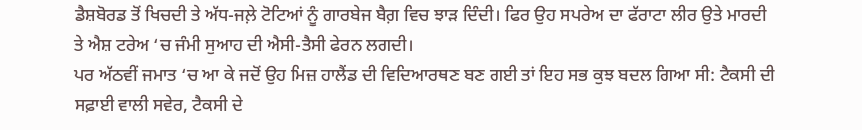ਡੈਸ਼ਬੋਰਡ ਤੋਂ ਖਿਚਦੀ ਤੇ ਅੱਧ-ਜਲ਼ੇ ਟੋਟਿਆਂ ਨੂੰ ਗਾਰਬੇਜ ਬੈਗ਼ ਵਿਚ ਝਾੜ ਦਿੰਦੀ। ਫਿਰ ਉਹ ਸਪਰੇਅ ਦਾ ਫੱਰਾਟਾ ਲੀਰ ਉਤੇ ਮਾਰਦੀ ਤੇ ਐਸ਼ ਟਰੇਅ ‘ਚ ਜੰਮੀ ਸੁਆਹ ਦੀ ਐਸੀ-ਤੈਸੀ ਫੇਰਨ ਲਗਦੀ।
ਪਰ ਅੱਠਵੀਂ ਜਮਾਤ ‘ਚ ਆ ਕੇ ਜਦੋਂ ਉਹ ਮਿਜ਼ ਹਾਲੈਂਡ ਦੀ ਵਿਦਿਆਰਥਣ ਬਣ ਗਈ ਤਾਂ ਇਹ ਸਭ ਕੁਝ ਬਦਲ ਗਿਆ ਸੀ: ਟੈਕਸੀ ਦੀ ਸਫ਼ਾਈ ਵਾਲੀ ਸਵੇਰ, ਟੈਕਸੀ ਦੇ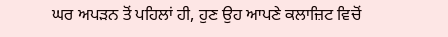ਘਰ ਅਪੜਨ ਤੋਂ ਪਹਿਲਾਂ ਹੀ, ਹੁਣ ਉਹ ਆਪਣੇ ਕਲਾਜ਼ਿਟ ਵਿਚੋਂ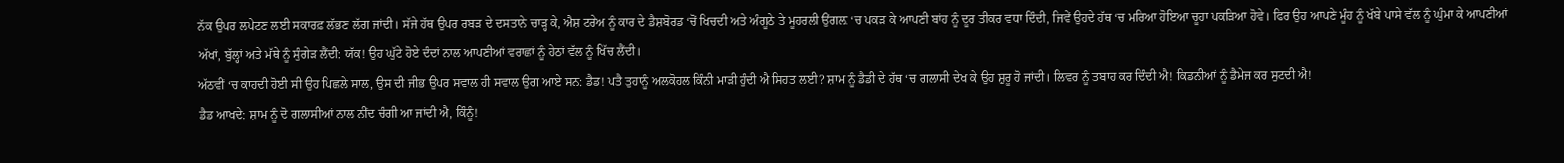ਨੱਕ ਉਪਰ ਲਪੇਟਣ ਲਈ ਸਕਾਰਫ਼ ਲੱਭਣ ਲੱਗ ਜਾਂਦੀ। ਸੱਜੇ ਹੱਥ ਉਪਰ ਰਬੜ ਦੇ ਦਸਤਾਨੇ ਚਾੜ੍ਹ ਕੇ, ਐਸ਼ ਟਰੇਅ ਨੂੰ ਕਾਰ ਦੇ ਡੈਸ਼ਬੋਰਡ ‘ਚੋਂ ਖਿਚਦੀ ਅਤੇ ਅੰਗੂਠੇ ਤੇ ਮੂਹਰਲੀ ਉਂਗਲ਼ ‘ਚ ਪਕੜ ਕੇ ਆਪਣੀ ਬਾਂਹ ਨੂੰ ਦੂਰ ਤੀਕਰ ਵਧਾ ਦਿੰਦੀ, ਜਿਵੇਂ ਉਹਦੇ ਹੱਥ ‘ਚ ਮਰਿਆ ਹੋਇਆ ਚੂਹਾ ਪਕੜਿਆ ਹੋਵੇ। ਫਿਰ ਉਹ ਆਪਣੇ ਮੂੰਹ ਨੂੰ ਖੱਬੇ ਪਾਸੇ ਵੱਲ ਨੂੰ ਘੁੰਮਾ ਕੇ ਆਪਣੀਆਂ ਅੱਖਾਂ, ਬੁੱਲ੍ਹਾਂ ਅਤੇ ਮੱਥੇ ਨੂੰ ਸੁੰਗੇੜ ਲੈਂਦੀ: ਯੱਕ! ਉਹ ਘੁੱਟੇ ਹੋਏ ਦੰਦਾਂ ਨਾਲ ਆਪਣੀਆਂ ਵਰਾਛਾਂ ਨੂੰ ਹੇਠਾਂ ਵੱਲ ਨੂੰ ਖਿੱਚ ਲੈਂਦੀ।
ਅੱਠਵੀਂ ‘ਚ ਕਾਹਦੀ ਹੋਈ ਸੀ ਉਹ ਪਿਛਲੇ ਸਾਲ, ਉਸ ਦੀ ਜੀਭ ਉਪਰ ਸਵਾਲ ਹੀ ਸਵਾਲ ਉਗ ਆਏ ਸਨ: ਡੈਡ! ਪਤੈ ਤੁਹਾਨੂੰ ਅਲਕੋਹਲ ਕਿੰਨੀ ਮਾੜੀ ਹੁੰਦੀ ਐ ਸਿਹਤ ਲਈ? ਸ਼ਾਮ ਨੂੰ ਡੈਡੀ ਦੇ ਹੱਥ ‘ਚ ਗਲਾਸੀ ਦੇਖ ਕੇ ਉਹ ਸ਼ੁਰੂ ਹੋ ਜਾਂਦੀ। ਲਿਵਰ ਨੂੰ ਤਬਾਹ ਕਰ ਦਿੰਦੀ ਐ! ਕਿਡਨੀਆਂ ਨੂੰ ਡੈਮੇਜ ਕਰ ਸੁਟਦੀ ਐ!
ਡੈਡ ਆਖਦੇ: ਸ਼ਾਮ ਨੂੰ ਦੋ ਗਲਾਸੀਆਂ ਨਾਲ ਨੀਂਦ ਚੰਗੀ ਆ ਜਾਂਦੀ ਐ, ਕਿੰਨੂੰ!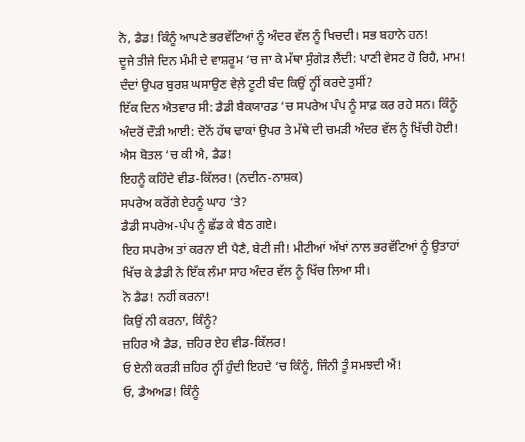ਨੋ, ਡੈਡ! ਕਿੰਨੂੰ ਆਪਣੇ ਭਰਵੱਟਿਆਂ ਨੂੰ ਅੰਦਰ ਵੱਲ ਨੂੰ ਖਿਚਦੀ। ਸਭ ਬਹਾਨੇ ਹਨ!
ਦੂਜੇ ਤੀਜੇ ਦਿਨ ਮੰਮੀ ਦੇ ਵਾਸ਼ਰੂਮ ‘ਚ ਜਾ ਕੇ ਮੱਥਾ ਸੁੰਗੇੜ ਲੈਂਦੀ: ਪਾਣੀ ਵੇਸਟ ਹੋ ਰਿਹੈ, ਮਾਮ! ਦੰਦਾਂ ਉਪਰ ਬੁਰਸ਼ ਘਸਾਉਣ ਵੇਲ਼ੇ ਟੂਟੀ ਬੰਦ ਕਿਉਂ ਨ੍ਹੀਂ ਕਰਦੇ ਤੁਸੀਂ?
ਇੱਕ ਦਿਨ ਐਤਵਾਰ ਸੀ: ਡੈਡੀ ਬੈਕਯਾਰਡ ‘ਚ ਸਪਰੇਅ ਪੰਪ ਨੂੰ ਸਾਫ਼ ਕਰ ਰਹੇ ਸਨ। ਕਿੰਨੂੰ ਅੰਦਰੋਂ ਦੌੜੀ ਆਈ: ਦੋਨੋਂ ਹੱਥ ਢਾਕਾਂ ਉਪਰ ਤੇ ਮੱਥੇ ਦੀ ਚਮੜੀ ਅੰਦਰ ਵੱਲ ਨੂੰ ਖਿੱਚੀ ਹੋਈ!
ਐਸ ਬੋਤਲ ‘ਚ ਕੀ ਐ, ਡੈਡ!
ਇਹਨੂੰ ਕਹਿੰਦੇ ਵੀਡ-ਕਿੱਲਰ! (ਨਦੀਨ-ਨਾਸ਼ਕ)
ਸਪਰੇਅ ਕਰੋਂਗੇ ਏਹਨੂੰ ਘਾਹ ‘ਤੇ?
ਡੈਡੀ ਸਪਰੇਅ-ਪੰਪ ਨੂੰ ਛੱਡ ਕੇ ਬੈਠ ਗਏ।
ਇਹ ਸਪਰੇਅ ਤਾਂ ਕਰਨਾ ਈ ਪੈਣੈ, ਬੇਟੀ ਜੀ! ਮੀਟੀਆਂ ਅੱਖਾਂ ਨਾਲ ਭਰਵੱਟਿਆਂ ਨੂੰ ਉਤਾਹਾਂ ਖਿੱਚ ਕੇ ਡੈਡੀ ਨੇ ਇੱਕ ਲੰਮਾ ਸਾਹ ਅੰਦਰ ਵੱਲ ਨੂੰ ਖਿੱਚ ਲਿਆ ਸੀ।
ਨੋ ਡੈਡ! ਨਹੀਂ ਕਰਨਾ!
ਕਿਉਂ ਨੀ ਕਰਨਾ, ਕਿੰਨੂੰ?
ਜ਼ਹਿਰ ਐ ਡੈਡ, ਜ਼ਹਿਰ ਏਹ ਵੀਡ-ਕਿੱਲਰ!
ਓ ਏਨੀ ਕਰੜੀ ਜ਼ਹਿਰ ਨ੍ਹੀਂ ਹੁੰਦੀ ਇਹਦੇ ‘ਚ ਕਿੰਨੂੰ, ਜਿੰਨੀ ਤੂੰ ਸਮਝਦੀ ਐਂ!
ਓ, ਡੈਅਅਡ! ਕਿੰਨੂੰ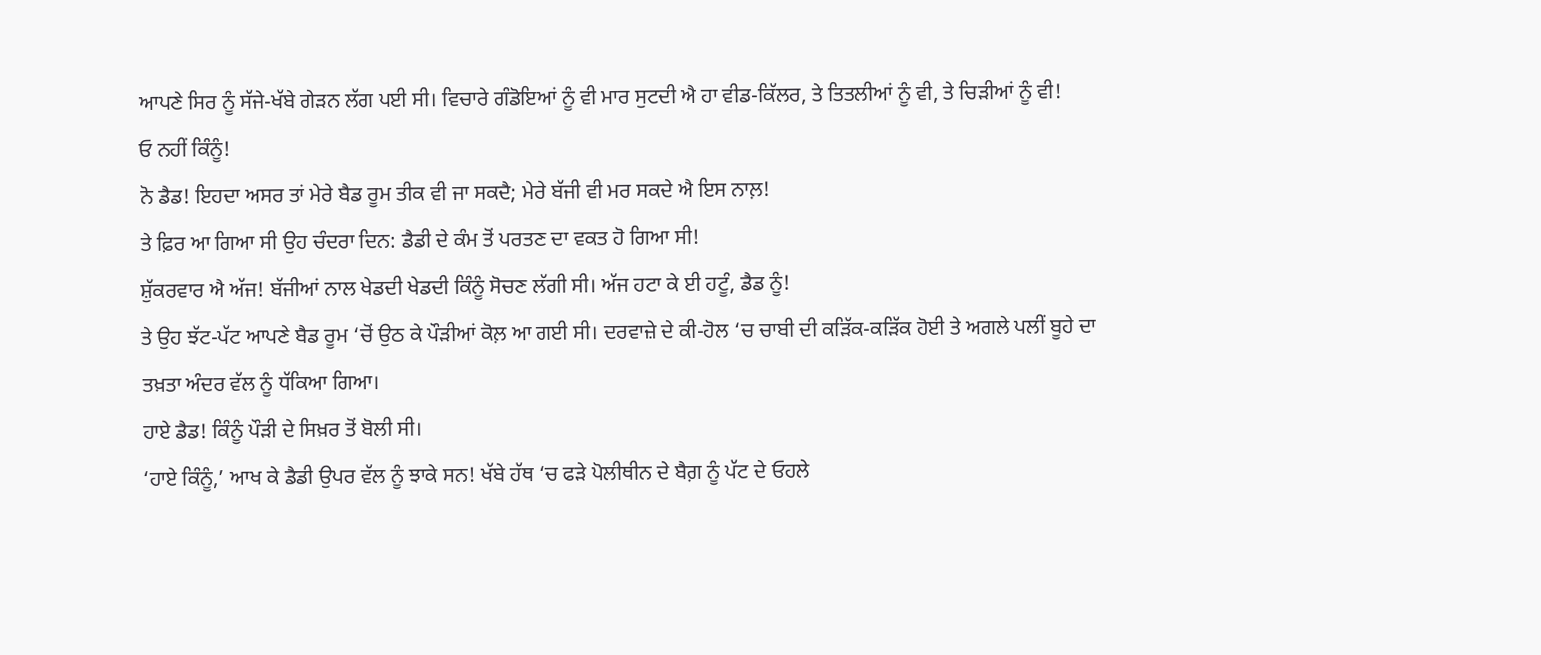ਆਪਣੇ ਸਿਰ ਨੂੰ ਸੱਜੇ-ਖੱਬੇ ਗੇੜਨ ਲੱਗ ਪਈ ਸੀ। ਵਿਚਾਰੇ ਗੰਡੋਇਆਂ ਨੂੰ ਵੀ ਮਾਰ ਸੁਟਦੀ ਐ ਹਾ ਵੀਡ-ਕਿੱਲਰ, ਤੇ ਤਿਤਲੀਆਂ ਨੂੰ ਵੀ, ਤੇ ਚਿੜੀਆਂ ਨੂੰ ਵੀ!
ਓ ਨਹੀਂ ਕਿੰਨੂੰ!
ਨੋ ਡੈਡ! ਇਹਦਾ ਅਸਰ ਤਾਂ ਮੇਰੇ ਬੈਡ ਰੂਮ ਤੀਕ ਵੀ ਜਾ ਸਕਦੈ; ਮੇਰੇ ਬੱਜੀ ਵੀ ਮਰ ਸਕਦੇ ਐ ਇਸ ਨਾਲ਼!
ਤੇ ਫ਼ਿਰ ਆ ਗਿਆ ਸੀ ਉਹ ਚੰਦਰਾ ਦਿਨ: ਡੈਡੀ ਦੇ ਕੰਮ ਤੋਂ ਪਰਤਣ ਦਾ ਵਕਤ ਹੋ ਗਿਆ ਸੀ!
ਸ਼ੁੱਕਰਵਾਰ ਐ ਅੱਜ! ਬੱਜੀਆਂ ਨਾਲ ਖੇਡਦੀ ਖੇਡਦੀ ਕਿੰਨੂੰ ਸੋਚਣ ਲੱਗੀ ਸੀ। ਅੱਜ ਹਟਾ ਕੇ ਈ ਹਟੂੰ, ਡੈਡ ਨੂੰ!
ਤੇ ਉਹ ਝੱਟ-ਪੱਟ ਆਪਣੇ ਬੈਡ ਰੂਮ ‘ਚੋਂ ਉਠ ਕੇ ਪੌੜੀਆਂ ਕੋਲ਼ ਆ ਗਈ ਸੀ। ਦਰਵਾਜ਼ੇ ਦੇ ਕੀ-ਹੋਲ ‘ਚ ਚਾਬੀ ਦੀ ਕੜਿੱਕ-ਕੜਿੱਕ ਹੋਈ ਤੇ ਅਗਲੇ ਪਲੀਂ ਬੂਹੇ ਦਾ ਤਖ਼ਤਾ ਅੰਦਰ ਵੱਲ ਨੂੰ ਧੱਕਿਆ ਗਿਆ।
ਹਾਏ ਡੈਡ! ਕਿੰਨੂੰ ਪੌੜੀ ਦੇ ਸਿਖ਼ਰ ਤੋਂ ਬੋਲੀ ਸੀ।
‘ਹਾਏ ਕਿੰਨੂੰ,’ ਆਖ ਕੇ ਡੈਡੀ ਉਪਰ ਵੱਲ ਨੂੰ ਝਾਕੇ ਸਨ! ਖੱਬੇ ਹੱਥ ‘ਚ ਫੜੇ ਪੋਲੀਥੀਨ ਦੇ ਬੈਗ਼ ਨੂੰ ਪੱਟ ਦੇ ਓਹਲੇ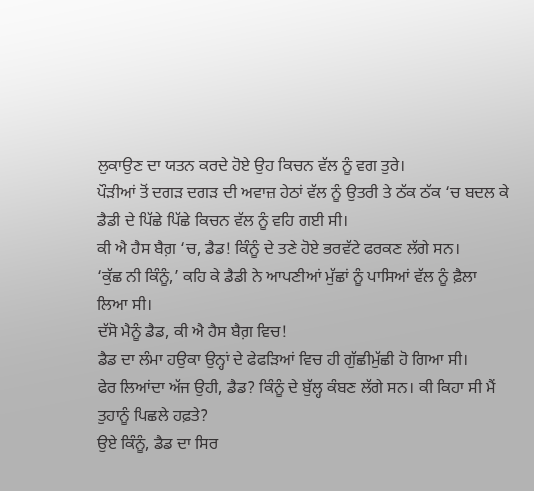ਲੁਕਾਉਣ ਦਾ ਯਤਨ ਕਰਦੇ ਹੋਏ ਉਹ ਕਿਚਨ ਵੱਲ ਨੂੰ ਵਗ ਤੁਰੇ।
ਪੌੜੀਆਂ ਤੋਂ ਦਗੜ ਦਗੜ ਦੀ ਅਵਾਜ਼ ਹੇਠਾਂ ਵੱਲ ਨੂੰ ਉਤਰੀ ਤੇ ਠੱਕ ਠੱਕ ‘ਚ ਬਦਲ ਕੇ ਡੈਡੀ ਦੇ ਪਿੱਛੇ ਪਿੱਛੇ ਕਿਚਨ ਵੱਲ ਨੂੰ ਵਹਿ ਗਈ ਸੀ।
ਕੀ ਐ ਹੈਸ ਬੈਗ਼ ‘ਚ, ਡੈਡ! ਕਿੰਨੂੰ ਦੇ ਤਣੇ ਹੋਏ ਭਰਵੱਟੇ ਫਰਕਣ ਲੱਗੇ ਸਨ।
‘ਕੁੱਛ ਨੀ ਕਿੰਨੂੰ,’ ਕਹਿ ਕੇ ਡੈਡੀ ਨੇ ਆਪਣੀਆਂ ਮੁੱਛਾਂ ਨੂੰ ਪਾਸਿਆਂ ਵੱਲ ਨੂੰ ਫ਼ੈਲਾ ਲਿਆ ਸੀ।
ਦੱਸੋ ਮੈਨੂੰ ਡੈਡ, ਕੀ ਐ ਹੈਸ ਬੈਗ਼ ਵਿਚ!
ਡੈਡ ਦਾ ਲੰਮਾ ਹਉਕਾ ਉਨ੍ਹਾਂ ਦੇ ਫੇਫੜਿਆਂ ਵਿਚ ਹੀ ਗੁੱਛੀਮੁੱਛੀ ਹੋ ਗਿਆ ਸੀ।
ਫੇਰ ਲਿਆਂਦਾ ਅੱਜ ਉਹੀ, ਡੈਡ? ਕਿੰਨੂੰ ਦੇ ਬੁੱਲ੍ਹ ਕੰਬਣ ਲੱਗੇ ਸਨ। ਕੀ ਕਿਹਾ ਸੀ ਮੈਂ ਤੁਹਾਨੂੰ ਪਿਛਲੇ ਹਫ਼ਤੇ?
ਉਏ ਕਿੰਨੂੰ, ਡੈਡ ਦਾ ਸਿਰ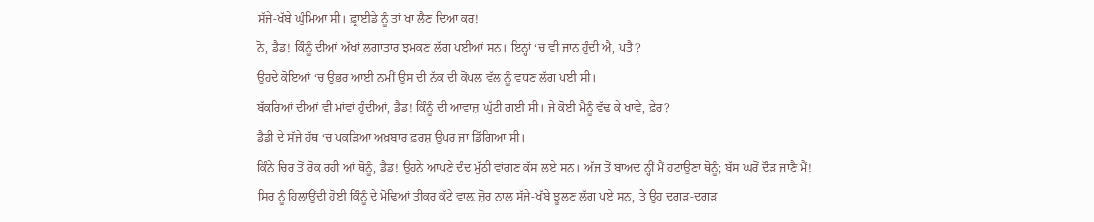ਸੱਜੇ-ਖੱਬੇ ਘੁੰਮਿਆ ਸੀ। ਫ਼੍ਰਾਈਡੇ ਨੂੰ ਤਾਂ ਖਾ ਲੈਣ ਦਿਆ ਕਰ!
ਨੋ, ਡੈਡ! ਕਿੰਨੂੰ ਦੀਆਂ ਅੱਖਾਂ ਲਗਾਤਾਰ ਝਮਕਣ ਲੱਗ ਪਈਆਂ ਸਨ। ਇਨ੍ਹਾਂ ‘ਚ ਵੀ ਜਾਨ ਹੁੰਦੀ ਐ, ਪਤੈ?
ਉਹਦੇ ਕੋਇਆਂ ‘ਚ ਉਭਰ ਆਈ ਨਮੀਂ ਉਸ ਦੀ ਨੱਕ ਦੀ ਕੋਂਪਲ ਵੱਲ ਨੂੰ ਵਧਣ ਲੱਗ ਪਈ ਸੀ।
ਬੱਕਰਿਆਂ ਦੀਆਂ ਵੀ ਮਾਂਵਾਂ ਹੁੰਦੀਆਂ, ਡੈਡ! ਕਿੰਨੂੰ ਦੀ ਆਵਾਜ਼ ਘੁੱਟੀ ਗਈ ਸੀ। ਜੇ ਕੋਈ ਮੈਨੂੰ ਵੱਢ ਕੇ ਖਾਵੇ, ਫ਼ੇਰ?
ਡੈਡੀ ਦੇ ਸੱਜੇ ਹੱਥ ‘ਚ ਪਕੜਿਆ ਅਖ਼ਬਾਰ ਫ਼ਰਸ਼ ਉਪਰ ਜਾ ਡਿੱਗਿਆ ਸੀ।
ਕਿੰਨੇ ਚਿਰ ਤੋਂ ਰੋਕ ਰਹੀ ਆਂ ਥੋਨੂੰ, ਡੈਡ! ਉਹਨੇ ਆਪਣੇ ਦੰਦ ਮੁੱਠੀ ਵਾਂਗਣ ਕੱਸ ਲਏ ਸਨ। ਅੱਜ ਤੋਂ ਬਾਅਦ ਨ੍ਹੀਂ ਮੈਂ ਹਟਾਉਣਾ ਥੋਨੂੰ; ਬੱਸ ਘਰੋਂ ਦੌੜ ਜਾਣੈ ਮੈਂ!
ਸਿਰ ਨੂੰ ਹਿਲਾਉਂਦੀ ਹੋਈ ਕਿੰਨੂੰ ਦੇ ਮੋਢਿਆਂ ਤੀਕਰ ਕੱਟੇ ਵਾਲ਼ ਜ਼ੋਰ ਨਾਲ ਸੱਜੇ-ਖੱਬੇ ਝੂਲਣ ਲੱਗ ਪਏ ਸਨ, ਤੇ ਉਹ ਦਗੜ-ਦਗੜ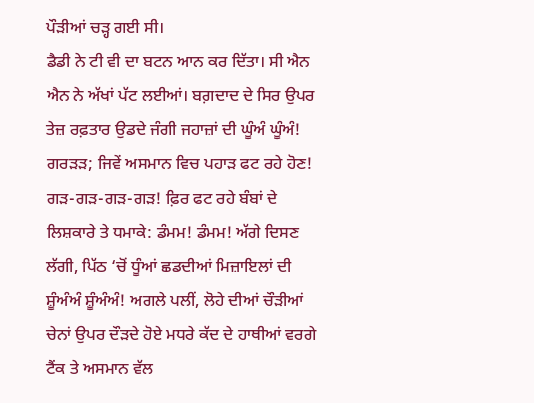ਪੌੜੀਆਂ ਚੜ੍ਹ ਗਈ ਸੀ।
ਡੈਡੀ ਨੇ ਟੀ ਵੀ ਦਾ ਬਟਨ ਆਨ ਕਰ ਦਿੱਤਾ। ਸੀ ਐਨ ਐਨ ਨੇ ਅੱਖਾਂ ਪੱਟ ਲਈਆਂ। ਬਗ਼ਦਾਦ ਦੇ ਸਿਰ ਉਪਰ ਤੇਜ਼ ਰਫ਼ਤਾਰ ਉਡਦੇ ਜੰਗੀ ਜਹਾਜ਼ਾਂ ਦੀ ਘੂੰਅੰ ਘੂੰਅੰ! ਗਰੜੜ; ਜਿਵੇਂ ਅਸਮਾਨ ਵਿਚ ਪਹਾੜ ਫਟ ਰਹੇ ਹੋਣ! ਗੜ-ਗੜ-ਗੜ-ਗੜ! ਫ਼ਿਰ ਫਟ ਰਹੇ ਬੰਬਾਂ ਦੇ ਲਿਸ਼ਕਾਰੇ ਤੇ ਧਮਾਕੇ: ਡੰਮਮ! ਡੰਮਮ! ਅੱਗੇ ਦਿਸਣ ਲੱਗੀ, ਪਿੱਠ ‘ਚੋਂ ਧੂੰਆਂ ਛਡਦੀਆਂ ਮਿਜ਼ਾਇਲਾਂ ਦੀ ਸ਼ੂੰਅੰਅੰ ਸ਼ੂੰਅੰਅੰ! ਅਗਲੇ ਪਲੀਂ, ਲੋਹੇ ਦੀਆਂ ਚੌੜੀਆਂ ਚੇਨਾਂ ਉਪਰ ਦੌੜਦੇ ਹੋਏ ਮਧਰੇ ਕੱਦ ਦੇ ਹਾਥੀਆਂ ਵਰਗੇ ਟੈਂਕ ਤੇ ਅਸਮਾਨ ਵੱਲ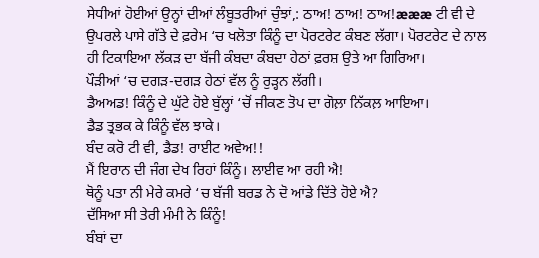ਸੇਧੀਆਂ ਹੋਈਆਂ ਉਨ੍ਹਾਂ ਦੀਆਂ ਲੰਬੂਤਰੀਆਂ ਚੁੰਝਾਂ,: ਠਾਅ! ਠਾਅ! ਠਾਅ!æææ ਟੀ ਵੀ ਦੇ ਉਪਰਲੇ ਪਾਸੇ ਗੱਤੇ ਦੇ ਫ਼ਰੇਮ ‘ਚ ਖਲੋਤਾ ਕਿੰਨੂੰ ਦਾ ਪੋਰਟਰੇਟ ਕੰਬਣ ਲੱਗਾ। ਪੋਰਟਰੇਟ ਦੇ ਨਾਲ ਹੀ ਟਿਕਾਇਆ ਲੱਕੜ ਦਾ ਬੱਜੀ ਕੰਬਦਾ ਕੰਬਦਾ ਹੇਠਾਂ ਫ਼ਰਸ਼ ਉਤੇ ਆ ਗਿਰਿਆ।
ਪੌੜੀਆਂ ‘ਚ ਦਗੜ-ਦਗੜ ਹੇਠਾਂ ਵੱਲ ਨੂੰ ਰੁੜ੍ਹਨ ਲੱਗੀ।
ਡੈਅਅਡ! ਕਿੰਨੂੰ ਦੇ ਘੁੱਟੇ ਹੋਏ ਬੁੱਲ੍ਹਾਂ ‘ਚੋਂ ਜੀਕਣ ਤੋਪ ਦਾ ਗੋਲ਼ਾ ਨਿੱਕਲ਼ ਆਇਆ।
ਡੈਡ ਤ੍ਰਭਕ ਕੇ ਕਿੰਨੂੰ ਵੱਲ ਝਾਕੇ।
ਬੰਦ ਕਰੋ ਟੀ ਵੀ, ਡੈਡ! ਰਾਈਟ ਅਵੇਅ!!
ਮੈਂ ਇਰਾਨ ਦੀ ਜੰਗ ਦੇਖ ਰਿਹਾਂ ਕਿੰਨੂੰ। ਲਾਈਵ ਆ ਰਹੀ ਐ!
ਥੋਨੂੰ ਪਤਾ ਨੀ ਮੇਰੇ ਕਮਰੇ ‘ਚ ਬੱਜੀ ਬਰਡ ਨੇ ਦੋ ਆਂਡੇ ਦਿੱਤੇ ਹੋਏ ਐ?
ਦੱਸਿਆ ਸੀ ਤੇਰੀ ਮੰਮੀ ਨੇ ਕਿੰਨੂੰ!
ਬੰਬਾਂ ਦਾ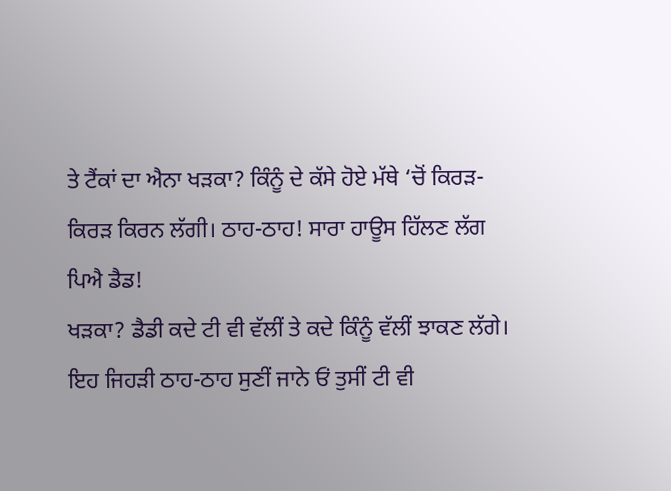ਤੇ ਟੈਂਕਾਂ ਦਾ ਐਨਾ ਖੜਕਾ? ਕਿੰਨੂੰ ਦੇ ਕੱਸੇ ਹੋਏ ਮੱਥੇ ‘ਚੋਂ ਕਿਰੜ-ਕਿਰੜ ਕਿਰਨ ਲੱਗੀ। ਠਾਹ-ਠਾਹ! ਸਾਰਾ ਹਾਊਸ ਹਿੱਲਣ ਲੱਗ ਪਿਐ ਡੈਡ!
ਖੜਕਾ? ਡੈਡੀ ਕਦੇ ਟੀ ਵੀ ਵੱਲੀਂ ਤੇ ਕਦੇ ਕਿੰਨੂੰ ਵੱਲੀਂ ਝਾਕਣ ਲੱਗੇ।
ਇਹ ਜਿਹੜੀ ਠਾਹ-ਠਾਹ ਸੁਣੀਂ ਜਾਨੇ ਓਂ ਤੁਸੀਂ ਟੀ ਵੀ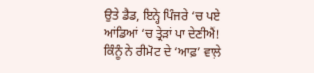ਉਤੇ ਡੈਡ, ਇਨ੍ਹੇ ਪਿੰਜਰੇ ‘ਚ ਪਏ ਆਂਡਿਆਂ ‘ਚ ਤ੍ਰੇੜਾਂ ਪਾ ਦੇਣੀਐਂ!
ਕਿੰਨੂੰ ਨੇ ਰੀਮੋਟ ਦੇ ‘ਆਫ਼’ ਵਾਲ਼ੇ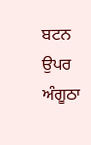ਬਟਨ ਉਪਰ ਅੰਗੂਠਾ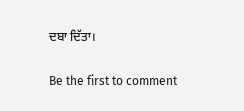ਦਬਾ ਦਿੱਤਾ।

Be the first to comment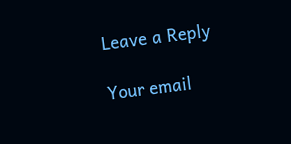Leave a Reply

Your email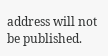address will not be published.